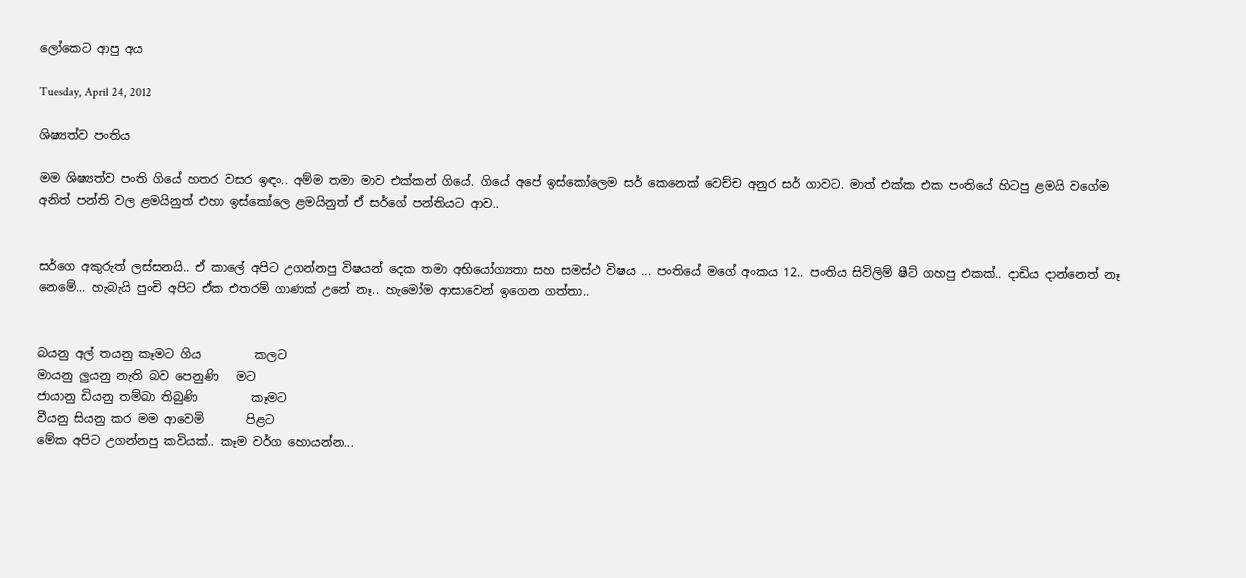ලෝකෙට ආපු අය

Tuesday, April 24, 2012

ශිෂ්‍යත්ව පංතිය

මම ශිෂ්‍යත්ව පංති ගියේ හතර වසර ඉඳං.. අම්ම තමා මාව එක්කන් ගියේ. ගියේ අපේ ඉස්කෝලෙම සර් කෙනෙක් වෙච්ච අනුර සර් ගාවට. මාත් එක්ක එක පංතියේ හිටපු ළමයි වගේම අනිත් පන්ති වල ළමයිනුත් එහා ඉස්කෝලෙ ළමයිනුත් ඒ සර්ගේ පන්තියට ආව..


සර්ගෙ අකුරුත් ලස්සනයි.. ඒ කාලේ අපිට උගන්නපු විෂයන් දෙක තමා අභියෝග්‍යතා සහ සමස්ථ විෂය ... පංතියේ මගේ අංකය 12.. පංතිය සිවිලිම් ෂීට් ගහපු එකක්.. දාඩිය දාන්නෙත් නෑ නෙමේ... හැබැයි පුංචි අපිට ඒක එතරම් ගාණක් උනේ නෑ.. හැමෝම ආසාවෙන් ඉගෙන ගත්තා..


බයනු අල් තයනු කෑමට ගිය         කලට
මායනු ලුයනු නැති බව පෙනුණි   මට
ජායානු ඩියනු තම්බා තිබුණි         කෑමට
වීයනු සියනු කර මම ආවෙමි       පිළට
මේක අපිට උගන්නපු කවියක්.. කෑම වර්ග හොයන්න...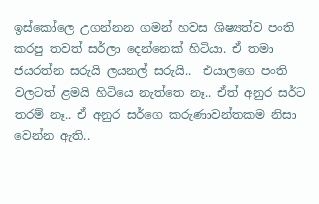ඉස්කෝලෙ උගන්නන ගමන් හවස ශිෂ්‍යත්ව පංති කරපු තවත් සර්ලා දෙන්නෙක් හිටියා. ඒ තමා ජයරත්න සරුයි ලයනල් සරුයි..  එයාලගෙ පංති වලටත් ළමයි හිටියෙ නැත්තෙ නෑ.. ඒත් අනුර සර්ට තරම් නෑ.. ඒ අනුර සර්ගෙ කරුණාවන්තකම නිසා වෙන්න ඇති..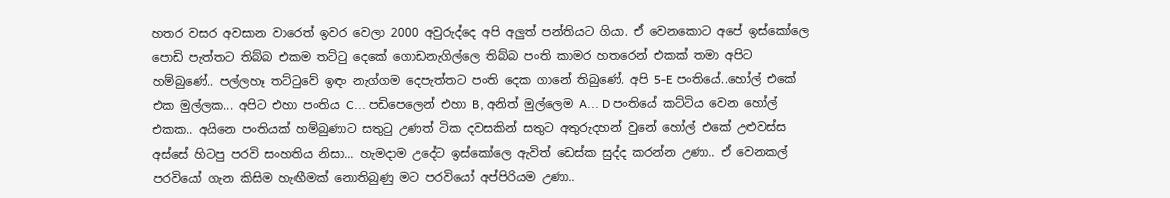හතර වසර අවසාන වාරෙත් ඉවර වෙලා 2000 අවුරුද්දෙ අපි අලුත් පන්තියට ගියා. ඒ වෙනකොට අපේ ඉස්කෝලෙ පොඩි පැත්තට තිබ්බ එකම තට්ටු දෙකේ ගොඩනැගිල්ලෙ තිබ්බ පංති කාමර හතරෙන් එකක් තමා අපිට හම්බුණේ.. පල්ලහෑ තට්ටුවේ ඉඳං නැග්ගම දෙපැත්තට පංති දෙක ගානේ තිබුණේ. අපි 5-E පංතියේ..හෝල් එකේ එක මුල්ලක... අපිට එහා පංතිය C... පඩිපෙලෙන් එහා B, අනිත් මුල්ලෙම A... D පංතියේ කට්ටිය වෙන හෝල් එකක.. අයිනෙ පංතියක් හම්බුණාට සතුටු උණත් ටික දවසකින් සතුට අතුරුදහන් වුනේ හෝල් එකේ උළුවස්ස අස්සේ හිටපු පරවි සංහතිය නිසා... හැමදාම උදේට ඉස්කෝලෙ ඇවිත් ඩෙස්ක සුද්ද කරන්න උණා.. ඒ වෙනකල් පරවියෝ ගැන කිසිම හැඟීමක් නොතිබුණු මට පරවියෝ අප්පිරියම උණා..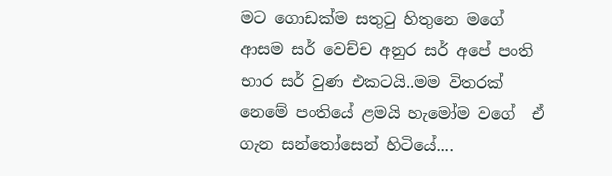මට ගොඩක්ම සතුටු හිතුනෙ මගේ ආසම සර් වෙච්ච අනුර සර් අපේ පංති භාර සර් වුණ එකටයි..මම විතරක් නෙමේ පංතියේ ළමයි හැමෝම වගේ  ඒ ගැන සන්තෝසෙන් හිටියේ....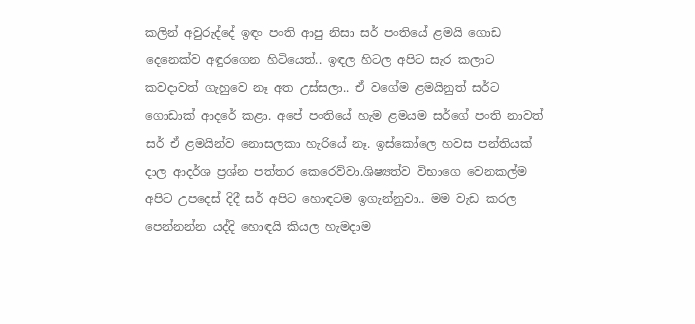කලින් අවුරුද්දේ ඉඳං පංති ආපු නිසා සර් පංතියේ ළමයි ගොඩ දෙනෙක්ව අඳුරගෙන හිටියෙත්.. ඉඳල හිටල අපිට සැර කලාට කවදාවත් ගැහුවෙ නෑ අත උස්සලා.. ඒ වගේම ළමයිනුත් සර්ට ගොඩාක් ආදරේ කළා. අපේ පංතියේ හැම ළමයම සර්ගේ පංති නාවත් සර් ඒ ළමයින්ව නොසලකා හැරියේ නෑ. ඉස්කෝලෙ හවස පන්තියක් දාල ආදර්ශ ප්‍රශ්න පත්තර කෙරෙව්වා.ශිෂ්‍යත්ව විභාගෙ වෙනකල්ම අපිට උපදෙස් දිදී සර් අපිට හොඳටම ඉගැන්නුවා.. මම වැඩ කරල පෙන්නන්න යද්දි හොඳයි කියල හැමදාම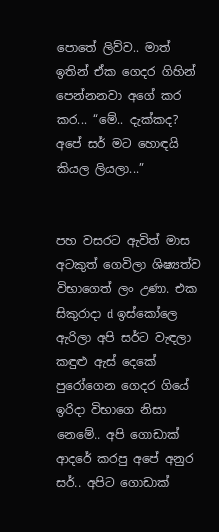පොතේ ලිව්ව.. මාත් ඉතින් ඒක ගෙදර ගිහින් පෙන්නනවා අගේ කර කර... “මේ.. දැක්කද? අපේ සර් මට හොඳයි කියල ලියලා...”


පහ වසරට ඇවිත් මාස අටකුත් ගෙවිලා ශිෂ්‍යත්ව විභාගෙත් ලං උණා. එක සිකුරාදා d ඉස්කෝලෙ ඇරිලා අපි සර්ට වැඳලා කඳුළු ඇස් දෙකේ පුරෝගෙන ගෙදර ගියේ ඉරිදා විභාගෙ නිසා නෙමේ.. අපි ගොඩාක් ආදරේ කරපු අපේ අනුර සර්.. අපිට ගොඩාක්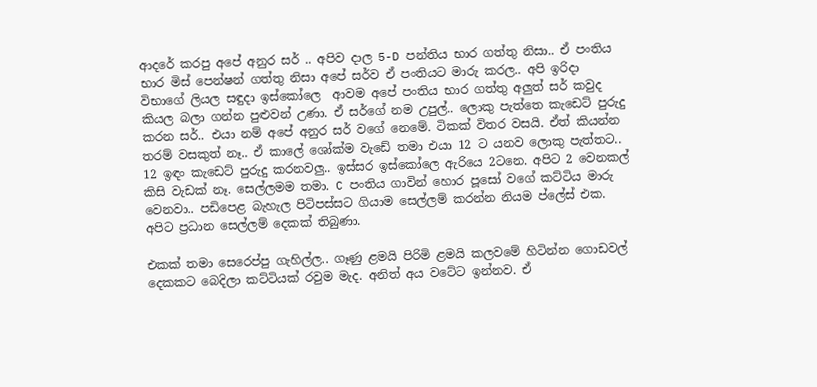ආදරේ කරපු අපේ අනුර සර් .. අපිව දාල 5-D පන්තිය භාර ගත්තු නිසා.. ඒ පංතිය භාර මිස් පෙන්ෂන් ගත්තු නිසා අපේ සර්ව ඒ පංතියට මාරු කරල.. අපි ඉරිදා විභාගේ ලියල සඳුදා ඉස්කෝලෙ  ආවම අපේ පංතිය භාර ගත්තු අලුත් සර් කවුද කියල බලා ගන්න පුළුවන් උණා. ඒ සර්ගේ නම උපුල්.. ලොකු පැත්තෙ කැඩෙට් පුරුදු කරන සර්.. එයා නම් අපේ අනුර සර් වගේ නෙමේ. ටිකක් විතර වසයි. ඒත් කියන්න තරම් වසකුත් නෑ.. ඒ කාලේ ශෝක්ම වැඩේ තමා එයා 12 ට යනව ලොකු පැත්තට.. 12 ඉඳං කැඩෙට් පුරුදු කරනවලු.. ඉස්සර ඉස්කෝලෙ ඇරියෙ 2ටනෙ. අපිට 2 වෙනකල් කිසි වැඩක්‌ නෑ. සෙල්ලමම තමා. C පංතිය ගාවින් හොර පූසෝ වගේ කට්ටිය මාරු වෙනවා.. පඩිපෙළ බැහැල පිටිපස්සට ගියාම සෙල්ලම් කරන්න නියම ප්ලේස් එක. අපිට ප්‍රධාන සෙල්ලම් දෙකක් තිබුණා.

එකක් තමා සෙරෙප්පු ගැහිල්ල.. ගෑණු ළමයි පිරිමි ළමයි කලවමේ හිටින්න ගොඩවල් දෙකකට බෙදිලා කට්ටියක් රවුම මැද. අනිත් අය වටේට ඉන්නව. ඒ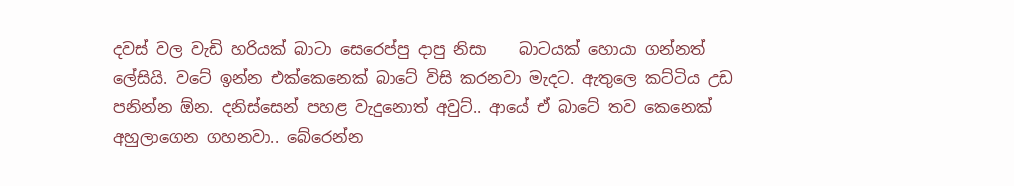දවස් වල වැඩි හරියක් බාටා සෙරෙප්පු දාපු නිසා    බාටයක් හොයා ගන්නත් ලේසියි. වටේ ඉන්න එක්කෙනෙක් බාටේ විසි කරනවා මැදට. ඇතුලෙ කට්ටිය උඩ පනින්න ඕන. දනිස්සෙන් පහළ වැදුනොත් අවුට්.. ආයේ ඒ බාටේ තව කෙනෙක් අහුලාගෙන ගහනවා.. බේරෙන්න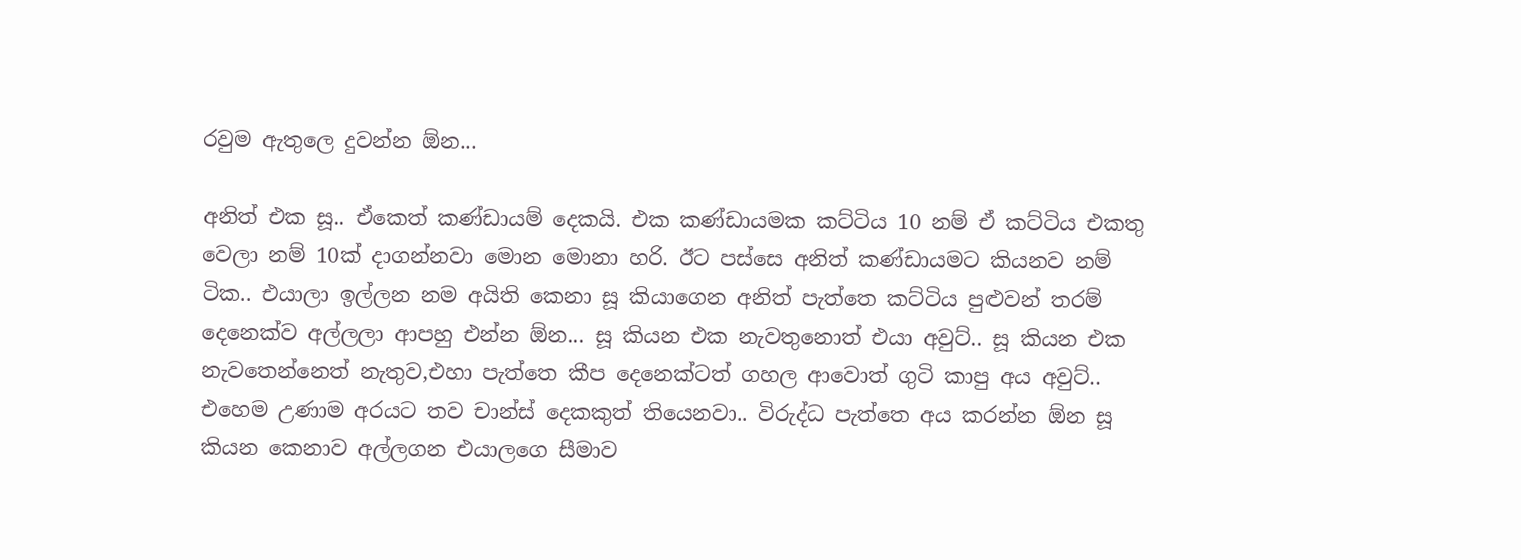රවුම ඇතුලෙ දුවන්න ඕන...

අනිත් එක සූ.. ඒකෙත් කණ්ඩායම් දෙකයි. එක කණ්ඩායමක කට්ටිය 10 නම් ඒ කට්ටිය එකතු වෙලා නම් 10ක්‌ දාගන්නවා මොන මොනා හරි. ඊට පස්සෙ අනිත් කණ්ඩායමට කියනව නම් ටික.. එයාලා ඉල්ලන නම අයිති කෙනා සූ කියාගෙන අනිත් පැත්තෙ කට්ටිය පුළුවන් තරම් දෙනෙක්ව අල්ලලා ආපහු එන්න ඕන... සූ කියන එක නැවතුනොත් එයා අවුට්.. සූ කියන එක නැවතෙන්නෙත් නැතුව,එහා පැත්තෙ කීප දෙනෙක්ටත් ගහල ආවොත් ගුටි කාපු අය අවුට්.. එහෙම උණාම අරයට තව චාන්ස් දෙකකුත් තියෙනවා.. විරුද්ධ පැත්තෙ අය කරන්න ඕන සූ කියන කෙනාව අල්ලගන එයාලගෙ සීමාව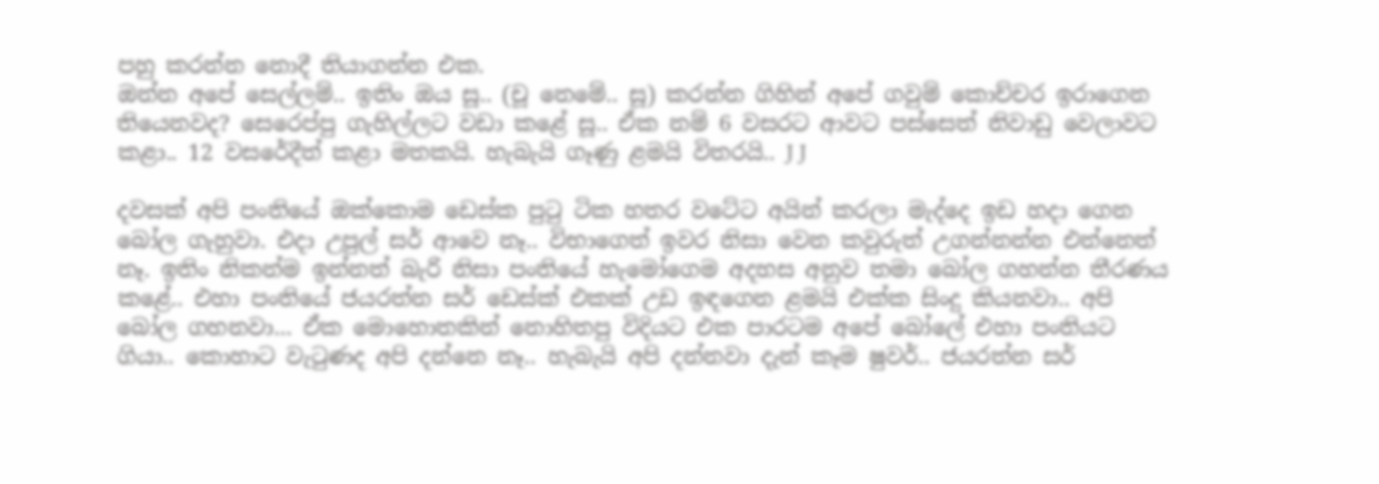පහු කරන්න නොදී තියාගන්න එක.
ඔන්න අපේ සෙල්ලම්.. ඉතිං ඔය සූ.. (චූ නෙමේ.. සූ) කරන්න ගිහින් අපේ ගවුම් කොච්චර ඉරාගෙන තියෙනවද? සෙරෙප්පු ගැහිල්ලට වඩා කළේ සූ.. ඒක නම් 6 වසරට ආවට පස්සෙත් නිවාඩු වෙලාවට කළා.. 12 වසරේදීත් කළා මතකයි. හැබැයි ගෑණු ළමයි විතරයි.. J J

දවසක් අපි පංතියේ ඔක්කොම ඩෙස්ක පුටු ටික හතර වටේට අයින් කරලා මැද්දෙ ඉඩ හදා ගෙන බෝල ගැහුවා. එදා උපුල් සර් ආවෙ නෑ.. විභාගෙත් ඉවර නිසා වෙන කවුරුත් උගන්නන්න එන්නෙත් නෑ. ඉතිං නිකන්ම ඉන්නත් බැරි නිසා පංතියේ හැමෝගෙම අදහස අනුව තමා බෝල ගහන්න තීරණය කළේ.. එහා පංතියේ ජයරත්න සර් ඩෙස්ක් එකක් උඩ ඉඳගෙන ළමයි එක්ක සිංදු කියනවා.. අපි බෝල ගහනවා... ඒක මොහොතකින් නොහිතපු විදියට එක පාරටම අපේ බෝලේ එහා පංතියට ගියා.. කොහාට වැටුණද අපි දන්නෙ නෑ.. හැබැයි අපි දන්නවා දැන් කෑම ෂුවර්.. ජයරත්න සර්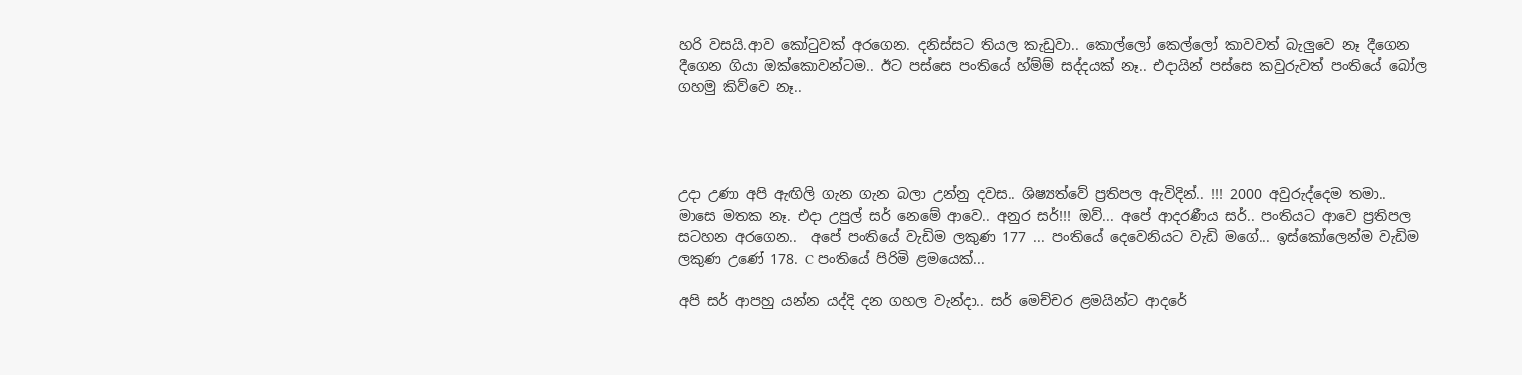හරි වසයි.ආව කෝටුවක් අරගෙන. දනිස්සට තියල කැඩුවා.. කොල්ලෝ කෙල්ලෝ කාවවත් බැලුවෙ නෑ දීගෙන දීගෙන ගියා ඔක්කොවන්ටම.. ඊට පස්සෙ පංතියේ හ්ම්ම් සද්දයක් නෑ.. එදායින් පස්සෙ කවුරුවත් පංතියේ බෝල ගහමු කිව්වෙ නෑ..




උදා උණා අපි ඇඟිලි ගැන ගැන බලා උන්නු දවස.. ශිෂ්‍යත්වේ ප්‍රතිපල ඇවිදින්.. !!! 2000 අවුරුද්දෙම තමා.. මාසෙ මතක නෑ. එදා උපුල් සර් නෙමේ ආවෙ.. අනුර සර්!!! ඔව්... අපේ ආදරණීය සර්.. පංතියට ආවෙ ප්‍රතිපල සටහන අරගෙන..  අපේ පංතියේ වැඩිම ලකුණ 177 ... පංතියේ දෙවෙනියට වැඩි මගේ... ඉස්කෝලෙන්ම වැඩිම ලකුණ උණේ 178. C පංතියේ පිරිමි ළමයෙක්...

අපි සර් ආපහු යන්න යද්දි දන ගහල වැන්දා.. සර් මෙච්චර ළමයින්ට ආදරේ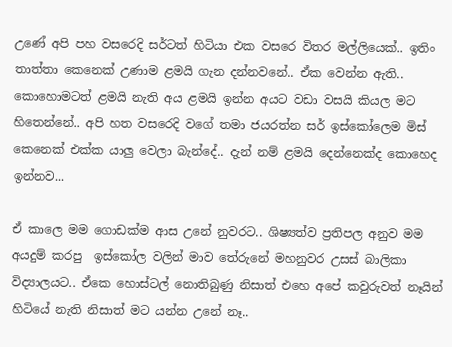උණේ අපි පහ වසරෙදි සර්ටත් හිටියා එක වසරෙ විතර මල්ලියෙක්.. ඉතිං තාත්තා කෙනෙක් උණාම ළමයි ගැන දන්නවනේ.. ඒක වෙන්න ඇති.. කොහොමටත් ළමයි නැති අය ළමයි ඉන්න අයට වඩා වසයි කියල මට හිතෙන්නේ.. අපි හත වසරෙදි වගේ තමා ජයරත්න සර් ඉස්කෝලෙම මිස් කෙනෙක් එක්ක යාලු වෙලා බැන්දේ.. දැන් නම් ළමයි දෙන්නෙක්ද කොහෙද ඉන්නව...

ඒ කාලෙ මම ගොඩක්ම ආස උනේ නුවරට.. ශිෂ්‍යත්ව ප්‍රතිපල අනුව මම අයදුම් කරපු  ඉස්කෝල වලින් මාව තේරුනේ මහනුවර උසස් බාලිකා විද්‍යාලයට.. ඒකෙ හොස්ටල් නොතිබුණු නිසාත් එහෙ අපේ කවුරුවත් නෑයින් හිටියේ නැති නිසාත් මට යන්න උනේ නෑ..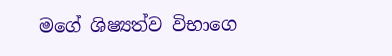මගේ ශිෂ්‍යත්ව විභාගෙ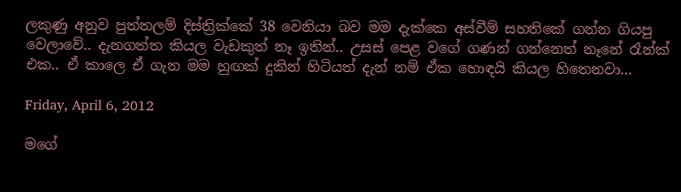ලකුණු අනුව පුත්තලම් දිස්ත්‍රික්කේ 38 වෙනියා බව මම දැක්කෙ අස්වීම් සහතිකේ ගන්න ගියපු වෙලාවේ.. දැනගත්ත කියල වැඩකුත් නෑ ඉතින්.. උසස් පෙළ වගේ ගණන් ගන්නෙත් නෑනේ රෑන්ක් එක.. ඒ කාලෙ ඒ ගැන මම හුඟක් දුකින් හිටියත් දැන් නම් ඒක හොඳයි කියල හිතෙනවා...

Friday, April 6, 2012

මගේ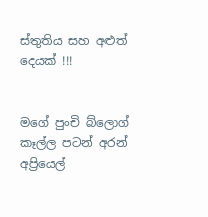ස්තුතිය සහ අළුත් දෙයක් !!!


මගේ පුංචි බ්ලොග් කෑල්ල පටන් අරන් අප්‍රියෙල්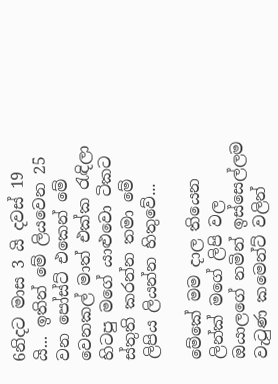6නිදට මාස 3 යි දවස් 19 යි... ඉතින් මේ ලියවෙන 25 වන පෝස්ට් එකෙන් මේ වෙනකල් මාත් එක්ක රැඳිලා හිටපු මගේ යාළුවො ටිකට ස්තුති කරන්න තමා මේ ලිපිය ලියන්න හිතුවේ...

මේකේ මම දාල තියෙන ලින්ක් මගේ ලිපි වල ඔයාලගේ නමින් ඉස්සෙල්ලම වැටුණ කමෙන්ට් වලින්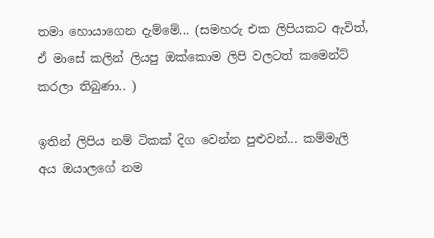තමා හොයාගෙන දැම්මේ... (සමහරු එක ලිපියකට ඇවිත්, ඒ මාසේ කලින් ලියපු ඔක්කොම ලිපි වලටත් කමෙන්ට් කරලා තිබුණා.. )

ඉතින් ලිපිය නම් ටිකක් දිග වෙන්න පුළුවන්... කම්මැලි අය ඔයාලගේ නම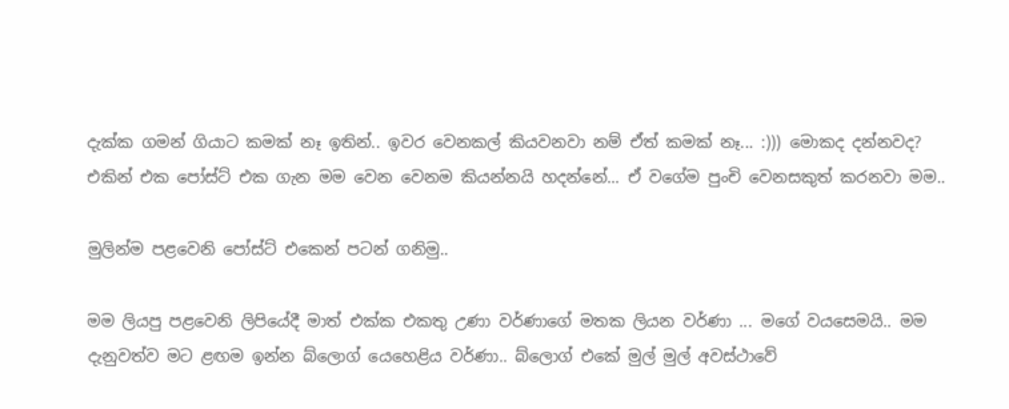දැක්ක ගමන් ගියාට කමක් නෑ ඉතින්.. ඉවර වෙනකල් කියවනවා නම් ඒත් කමක් නෑ... :))) මොකද දන්නවද? එකින් එක පෝස්ට් එක ගැන මම වෙන වෙනම කියන්නයි හදන්නේ... ඒ වගේම පුංචි වෙනසකුත් කරනවා මම..

මුලින්ම පළවෙනි පෝස්ට් එකෙන් පටන් ගනිමු..

මම ලියපු පළවෙනි ලිපියේදී මාත් එක්ක එකතු උණා වර්ණාගේ මතක ලියන වර්ණා ... මගේ වයසෙමයි.. මම දැනුවත්ව මට ළඟම ඉන්න බ්ලොග් යෙහෙළිය වර්ණා.. බ්ලොග් එකේ මුල් මුල් අවස්ථාවේ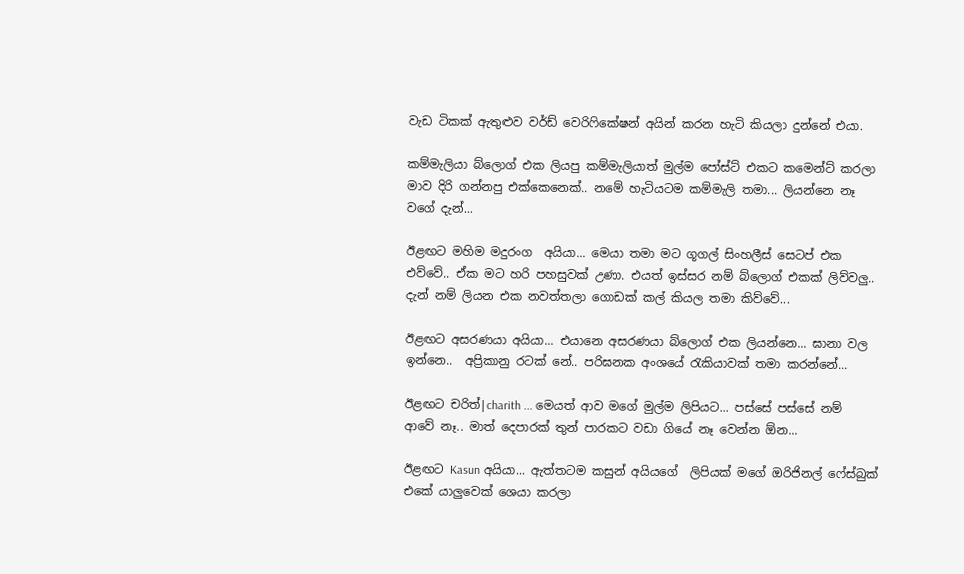වැඩ ටිකක් ඇතුළුව වර්ඩ් වෙරිෆිකේෂන් අයින් කරන හැටි කියලා දුන්නේ එයා.

කම්මැලියා බ්ලොග් එක ලියපු කම්මැලියාත් මුල්ම පෝස්ට් එකට කමෙන්ට් කරලා මාව දිරි ගන්නපු එක්කෙනෙක්.. නමේ හැටියටම කම්මැලි තමා... ලියන්නෙ නෑ වගේ දැන්...

ඊළඟට මහිම මදුරංග  අයියා... මෙයා තමා මට ගූගල් සිංහලීස් සෙටප් එක එව්වේ.. ඒක මට හරි පහසුවක් උණා. එයත් ඉස්සර නම් බ්ලොග් එකක් ලිව්වලු.. දැන් නම් ලියන එක නවත්තලා ගොඩක් කල් කියල තමා කිව්වේ...

ඊළඟට අසරණයා අයියා... එයානෙ අසරණයා බ්ලොග් එක ලියන්නෙ... ඝානා වල ඉන්නෙ..  අප්‍රිකානු රටක් නේ.. පරිඝනක අංශයේ රැකියාවක් තමා කරන්නේ...

ඊළඟට චරිත්|charith ... මෙයත් ආව මගේ මුල්ම ලිපියට... පස්සේ පස්සේ නම් ආවේ නෑ.. මාත් දෙපාරක් තුන් පාරකට වඩා ගියේ නෑ වෙන්න ඕන...

ඊළඟට Kasun අයියා... ඇත්තටම කසුන් අයියගේ  ලිපියක් මගේ ඔරිජිනල් ෆේස්බුක්  එකේ යාලුවෙක් ශෙයා කරලා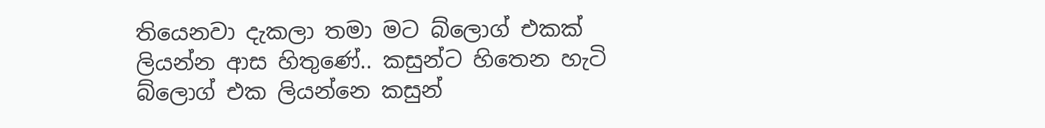තියෙනවා දැකලා තමා මට බ්ලොග් එකක් ලියන්න ආස හිතුණේ.. කසුන්ට හිතෙන හැටි බ්ලොග් එක ලියන්නෙ කසුන්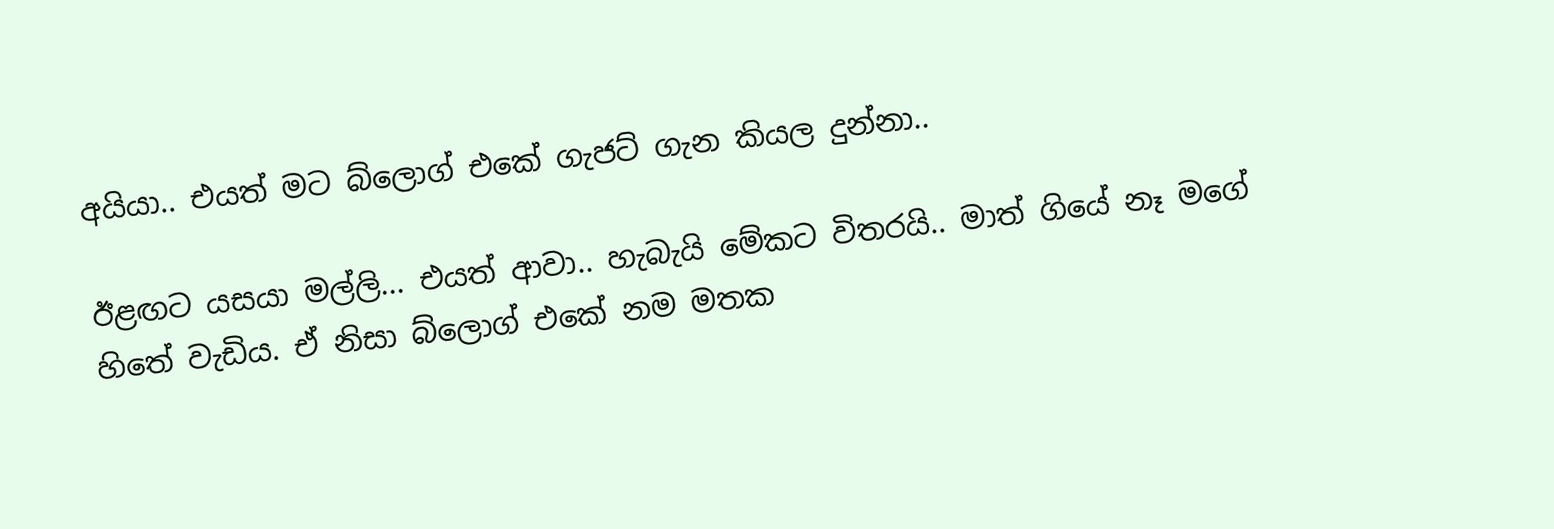අයියා.. එයත් මට බ්ලොග් එකේ ගැජට් ගැන කියල දුන්නා..

ඊළඟට යසයා මල්ලි... එයත් ආවා.. හැබැයි මේකට විතරයි.. මාත් ගියේ නෑ මගේ හිතේ වැඩිය. ඒ නිසා බ්ලොග් එකේ නම මතක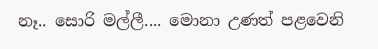නෑ.. සොරි මල්ලී.... මොනා උණත් පළවෙනි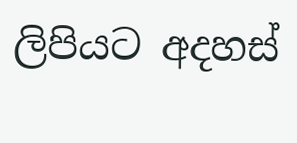ලිපියට අදහස්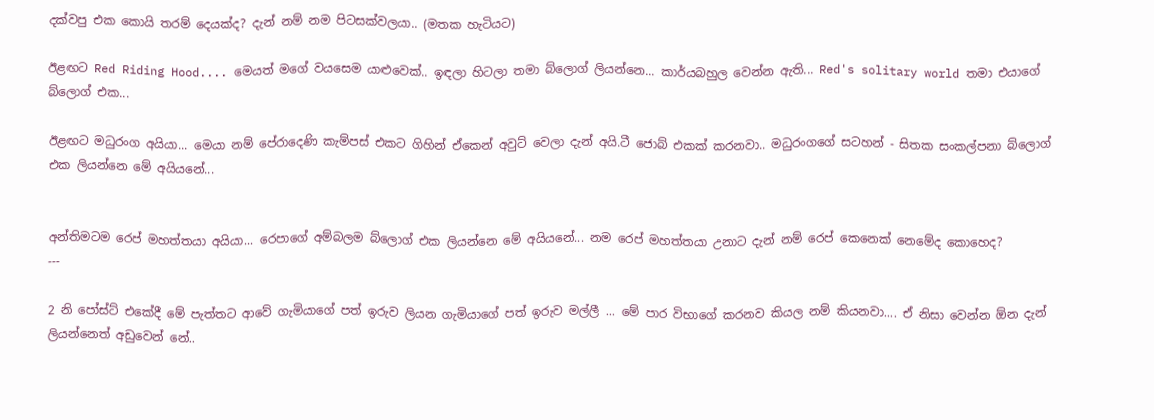දක්වපු එක කොයි තරම් දෙයක්ද? දැන් නම් නම පිටසක්වලයා.. (මතක හැටියට)

ඊළඟට Red Riding Hood.... මෙයත් මගේ වයසෙම යාළුවෙක්.. ඉඳලා හිටලා තමා බ්ලොග් ලියන්නෙ... කාර්යබහුල වෙන්න ඇති... Red's solitary world තමා එයාගේ බ්ලොග් එක...

ඊළඟට මධුරංග අයියා... මෙයා නම් පේරාදෙණි කැම්පස් එකට ගිහින් ඒකෙන් අවුට් වෙලා දැන් අයි.ටී ජොබ් එකක් කරනවා.. මධුරංගගේ සටහන් - සිතක සංකල්පනා බ්ලොග් එක ලියන්නෙ මේ අයියනේ...


අන්තිමටම රෙප් මහත්තයා අයියා... රෙපාගේ අම්බලම බ්ලොග් එක ලියන්නෙ මේ අයියනේ... නම රෙප් මහත්තයා උනාට දැන් නම් රෙප් කෙනෙක් නෙමේද කොහෙද?
---

2 නි පෝස්ට් එකේදී මේ පැත්තට ආවේ ගැමියාගේ පත් ඉරුව ලියන ගැමියාගේ පත් ඉරුව මල්ලී ... මේ පාර විභාගේ කරනව කියල නම් කියනවා.... ඒ නිසා වෙන්න ඕන දැන් ලියන්නෙත් අඩුවෙන් නේ..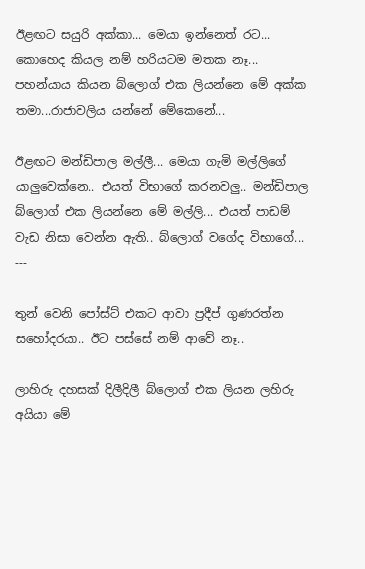ඊළඟට සයුරි අක්කා... මෙයා ඉන්නෙත් රට... කොහෙද කියල නම් හරියටම මතක නෑ... පහන්යාය කියන බ්ලොග් එක ලියන්නෙ මේ අක්ක තමා...රාජාවලිය යන්නේ මේකෙනේ...

ඊළඟට මන්ඩිපාල මල්ලී... මෙයා ගැමි මල්ලිගේ යාලුවෙක්නෙ.. එයත් විභාගේ කරනවලු.. මන්ඩිපාල බ්ලොග් එක ලියන්නෙ මේ මල්ලි... එයත් පාඩම් වැඩ නිසා වෙන්න ඇති.. බ්ලොග් වගේද විභාගේ...
---

තුන් වෙනි පෝස්ට් එකට ආවා ප්‍රදීප් ගුණරත්න සහෝදරයා.. ඊට පස්සේ නම් ආවේ නෑ..

ලාහිරු දහසක් දිලීදිලී බ්ලොග් එක ලියන ලහිරු අයියා මේ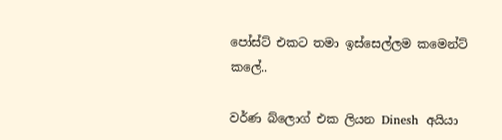පෝස්ට් එකට තමා ඉස්සෙල්ලම කමෙන්ට් කලේ..

වර්ණ බ්ලොග් එක ලියන Dinesh  අයියා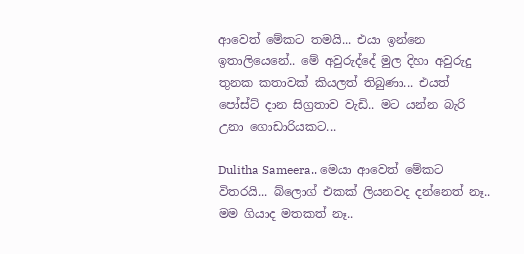ආවෙත් මේකට තමයි... එයා ඉන්නෙ ඉතාලියෙනේ.. මේ අවුරුද්දේ මුල දිහා අවුරුදු තුනක කතාවක් කියලත් තිබුණා... එයත් පෝස්ට් දාන සිග්‍රතාව වැඩි.. මට යන්න බැරි උනා ගොඩාරියකට...

Dulitha Sameera.. මෙයා ආවෙත් මේකට විතරයි... බ්ලොග් එකක් ලියනවද දන්නෙත් නෑ.. මම ගියාද මතකත් නෑ..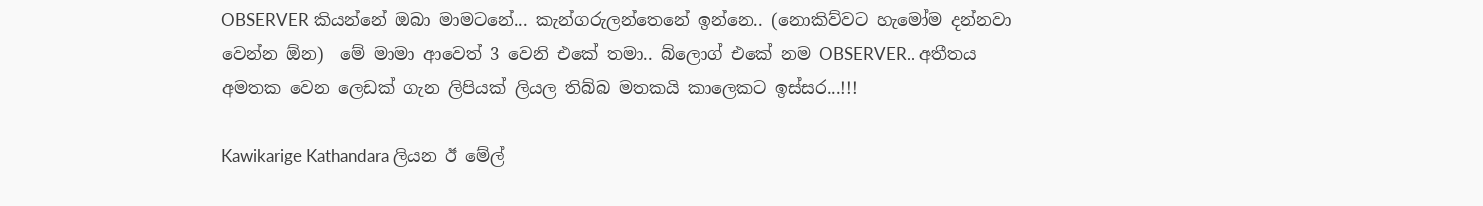OBSERVER කියන්නේ ඔබා මාමටනේ... කැන්ගරුලන්තෙනේ ඉන්නෙ.. (නොකිව්වට හැමෝම දන්නවා වෙන්න ඕන)  මේ මාමා ආවෙත් 3 වෙනි එකේ තමා.. බ්ලොග් එකේ නම OBSERVER.. අතීතය අමතක වෙන ලෙඩක් ගැන ලිපියක් ලියල තිබ්බ මතකයි කාලෙකට ඉස්සර...!!!

Kawikarige Kathandara ලියන ඊ මේල්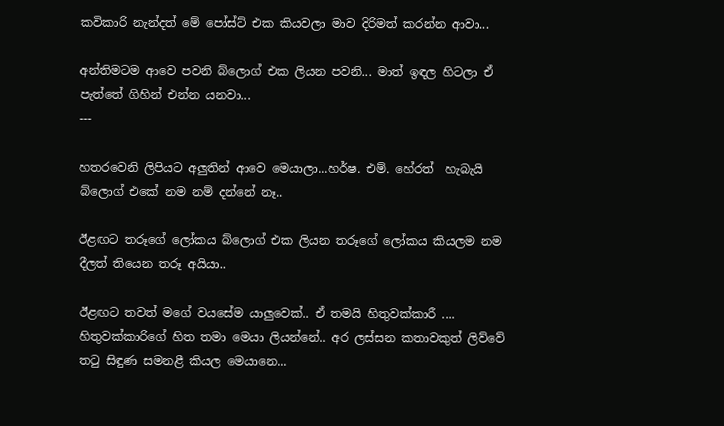කවිකාරි නැන්දත් මේ පෝස්ට් එක කියවලා මාව දිරිමත් කරන්න ආවා...

අන්තිමටම ආවෙ පවනි බ්ලොග් එක ලියන පවනි... මාත් ඉඳල හිටලා ඒ පැත්තේ ගිහින් එන්න යනවා...
---

හතරවෙනි ලිපියට අලුතින් ආවෙ මෙයාලා...හර්ෂ. එම්. හේරත්  හැබැයි බ්ලොග් එකේ නම නම් දන්නේ නෑ..

ඊළඟට තරූගේ ලෝකය බ්ලොග් එක ලියන තරූගේ ලෝකය කියලම නම දීලත් තියෙන තරූ අයියා..

ඊළඟට තවත් මගේ වයසේම යාලුවෙක්.. ඒ තමයි හිතුවක්කාරී .... හිතුවක්කාරිගේ හිත තමා මෙයා ලියන්නේ.. අර ලස්සන කතාවකුත් ලිව්වේ තටු සිඳුණ සමනළී කියල මෙයානෙ...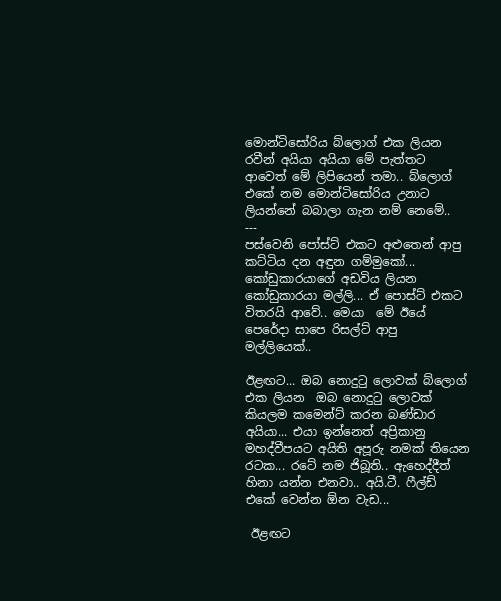මොන්ටිසෝරිය බ්ලොග් එක ලියන රවීන් අයියා අයියා මේ පැත්තට ආවෙත් මේ ලිපියෙන් තමා.. බ්ලොග් එකේ නම මොන්ටිසෝරිය උනාට ලියන්නේ බබාලා ගැන නම් නෙමේ..
---
පස්වෙනි පෝස්ට් එකට අළුතෙන් ආපු කට්ටිය දන අඳුන ගම්මුකෝ...
කෝඩුකාරයාගේ අඩවිය ලියන කෝඩුකාරයා මල්ලි... ඒ පොස්ට් එකට විතරයි ආවේ.. මෙයා  මේ ඊයේ පෙරේදා සාපෙ රිසල්ට් ආපු මල්ලියෙක්..

ඊළඟට... ඔබ නොදුටු ලොවක් බ්ලොග් එක ලියන  ඔබ නොදුටු ලොවක්  කියලම කමෙන්ට් කරන බණ්ඩාර අයියා... එයා ඉන්නෙත් අප්‍රිකානු මහද්වීපයට අයිති අපූරු නමක් තියෙන රටක... රටේ නම ජිබූති.. ඇහෙද්දීත් හිනා යන්න එනවා.. අයි.ටී. ෆීල්ඩ් එකේ වෙන්න ඕන වැඩ...

 ඊළඟට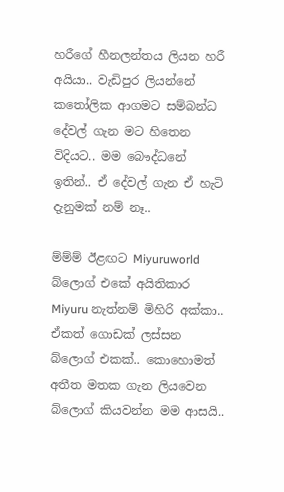හරීගේ හීනලන්තය ලියන හරී අයියා.. වැඩිපුර ලියන්නේ කතෝලික ආගමට සම්බන්ධ දේවල් ගැන මට හිතෙන විදියට.. මම බෞද්ධනේ ඉතින්.. ඒ දේවල් ගැන ඒ හැටි දැනුමක් නම් නෑ..

ම්ම්ම් ඊළඟට Miyuruworld බ්ලොග් එකේ අයිතිකාර Miyuru නැත්නම් මිහිරි අක්කා.. ඒකත් ගොඩක් ලස්සන බ්ලොග් එකක්.. කොහොමත් අතීත මතක ගැන ලියවෙන බ්ලොග් කියවන්න මම ආසයි..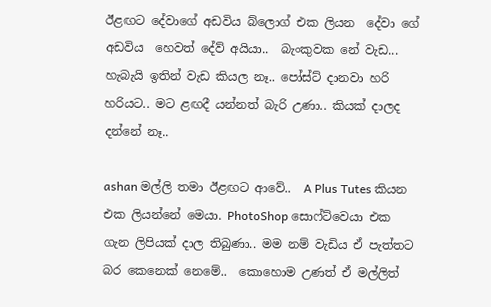ඊළඟට දේවාගේ අඩවිය බ්ලොග් එක ලියන  දේවා ගේ අඩවිය  හෙවත් දේව් අයියා..  බැංකුවක නේ වැඩ... හැබැයි ඉතින් වැඩ කියල නෑ.. පෝස්ට් දානවා හරි හරියට.. මට ළඟදී යන්නත් බැරි උණා.. කියක් දාලද දන්නේ නෑ..

ashan මල්ලි තමා ඊළඟට ආවේ..  A Plus Tutes කියන එක ලියන්නේ මෙයා. PhotoShop සොෆ්ට්වෙයා එක ගැන ලිපියක් දාල තිබුණා.. මම නම් වැඩිය ඒ පැත්තට බර කෙනෙක් නෙමේ..  කොහොම උණත් ඒ මල්ලිත්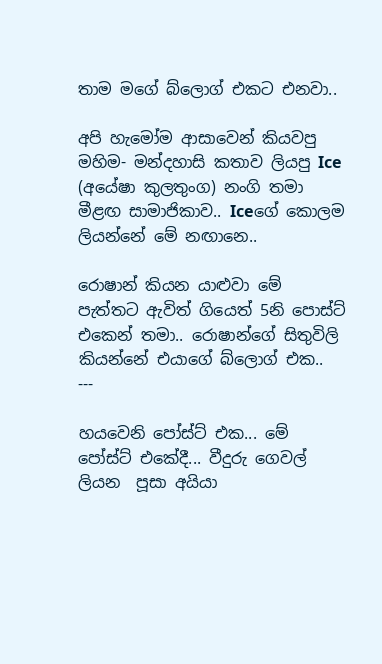තාම මගේ බ්ලොග් එකට එනවා..

අපි හැමෝම ආසාවෙන් කියවපු මහිම- මන්දහාසි කතාව ලියපු Ice (අයේෂා කුලතුංග) නංගි තමා මීළඟ සාමාජිකාව.. Iceගේ කොලම ලියන්නේ මේ නඟානෙ..

රොෂාන් කියන යාළුවා මේ පැත්තට ඇවිත් ගියෙත් 5නි පොස්ට් එකෙන් තමා.. රොෂාන්ගේ සිතුවිලි කියන්නේ එයාගේ බ්ලොග් එක..
---

හයවෙනි පෝස්ට් එක... මේ පෝස්ට් එකේදී... වීදුරු ගෙවල් ලියන  පූසා අයියා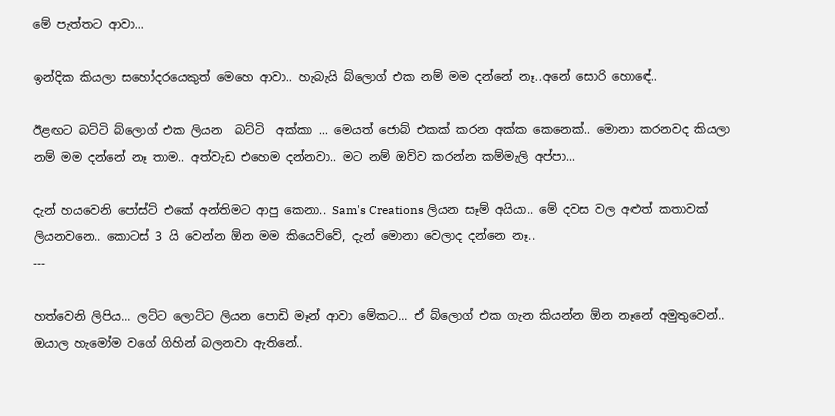මේ පැත්තට ආවා...

ඉන්දික කියලා සහෝදරයෙකුත් මෙහෙ ආවා.. හැබැයි බ්ලොග් එක නම් මම දන්නේ නෑ..අනේ සොරි හොඳේ..

ඊළඟට බට්ටි බ්ලොග් එක ලියන  බට්ටි  අක්කා ... මෙයත් ජොබ් එකක් කරන අක්ක කෙනෙක්.. මොනා කරනවද කියලා නම් මම දන්නේ නෑ තාම.. අත්වැඩ එහෙම දන්නවා.. මට නම් ඔව්ව කරන්න කම්මැලි අප්පා...

දැන් හයවෙනි පෝස්ට් එකේ අන්තිමට ආපු කෙනා.. Sam's Creations ලියන සෑම් අයියා.. මේ දවස වල අළුත් කතාවක් ලියනවනෙ.. කොටස් 3 යි වෙන්න ඕන මම කියෙව්වේ, දැන් මොනා වෙලාද දන්නෙ නෑ..
---

හත්වෙනි ලිපිය... ලට්ට ලොට්ට ලියන පොඩි මෑන් ආවා මේකට... ඒ බ්ලොග් එක ගැන කියන්න ඕන නෑනේ අමුතුවෙන්.. ඔයාල හැමෝම වගේ ගිහින් බලනවා ඇතිනේ..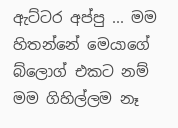ඇට්ටර අප්පු ... මම හිතන්නේ මෙයාගේ බ්ලොග් එකට නම් මම ගිහිල්ලම නෑ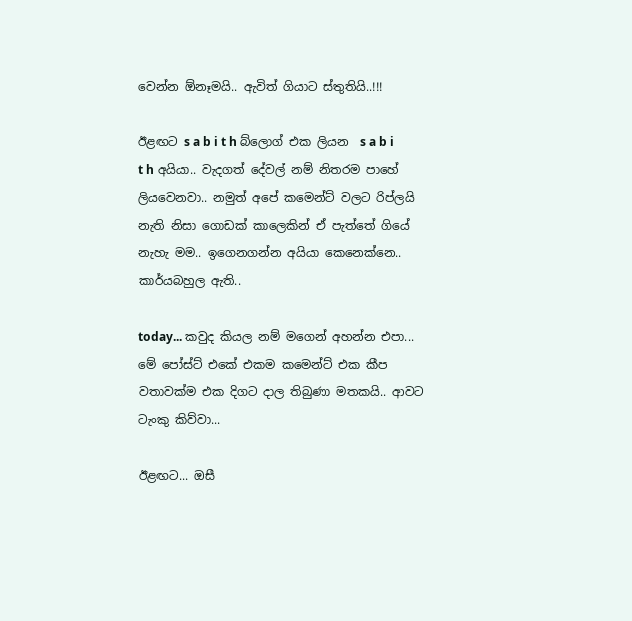වෙන්න ඕනෑමයි.. ඇවිත් ගියාට ස්තුතියි..!!!

ඊළඟට s a b i t h බ්ලොග් එක ලියන  s a b i t h අයියා.. වැදගත් දේවල් නම් නිතරම පාහේ ලියවෙනවා.. නමුත් අපේ කමෙන්ට් වලට රිප්ලයි නැති නිසා ගොඩක් කාලෙකින් ඒ පැත්තේ ගියේ නැහැ මම.. ඉගෙනගන්න අයියා කෙනෙක්නෙ.. කාර්යබහුල ඇති..

today... කවුද කියල නම් මගෙන් අහන්න එපා... මේ පෝස්ට් එකේ එකම කමෙන්ට් එක කීප වතාවක්ම එක දිගට දාල තිබුණා මතකයි.. ආවට ටැංකු කිව්වා...

ඊළඟට... ඔසී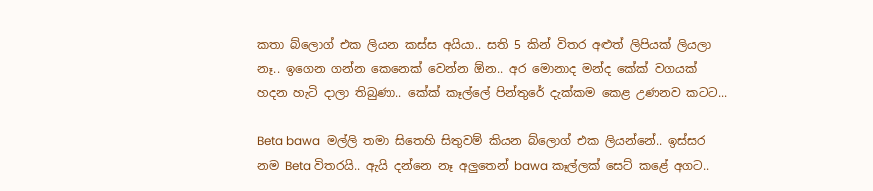කතා බ්ලොග් එක ලියන කස්ස අයියා.. සති 5 කින් විතර අළුත් ලිපියක් ලියලා නෑ.. ඉගෙන ගන්න කෙනෙක් වෙන්න ඕන.. අර මොනාද මන්ද කේක් වගයක් හදන හැටි දාලා තිබුණා.. කේක් කෑල්ලේ පින්තුරේ දැක්කම කෙළ උණනව කටට...

Beta bawa  මල්ලි තමා සිතෙහි සිතුවම් කියන බ්ලොග් එක ලියන්නේ.. ඉස්සර නම Beta විතරයි.. ඇයි දන්නෙ නෑ අලුතෙන් bawa කෑල්ලක් සෙට් කළේ අගට..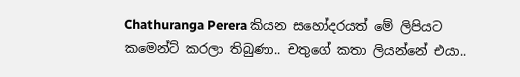Chathuranga Perera කියන සහෝදරයත් මේ ලිපියට කමෙන්ට් කරලා තිබුණා.. චතුගේ කතා ලියන්නේ එයා..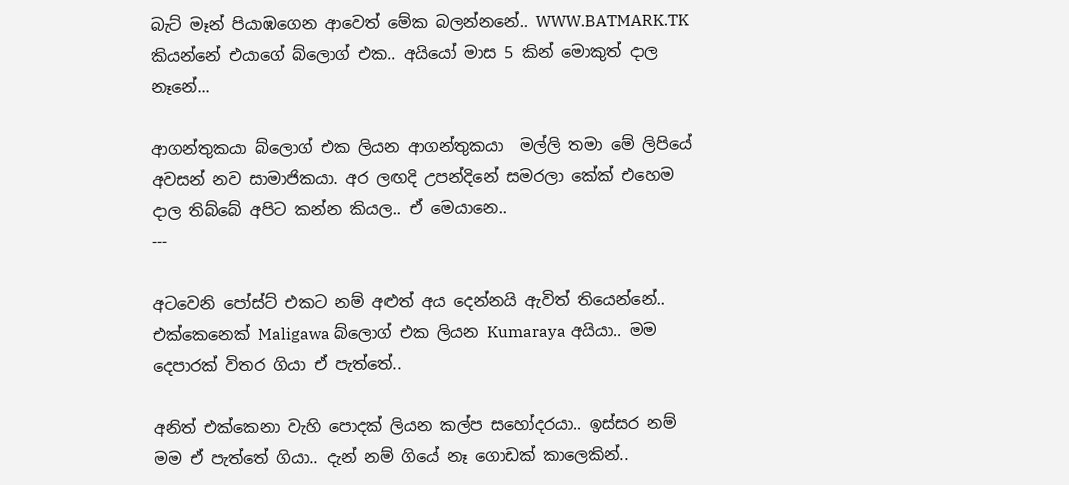බැට් මෑන් පියාඹගෙන ආවෙත් මේක බලන්නනේ.. WWW.BATMARK.TK කියන්නේ එයාගේ බ්ලොග් එක.. අයියෝ මාස 5 කින් මොකුත් දාල නෑනේ...

ආගන්තුකයා බ්ලොග් එක ලියන ආගන්තුකයා  මල්ලි තමා මේ ලිපියේ අවසන් නව සාමාජිකයා. අර ලඟදි උපන්දිනේ සමරලා කේක් එහෙම දාල තිබ්බේ අපිට කන්න කියල.. ඒ මෙයානෙ..
---

අටවෙනි පෝස්ට් එකට නම් අළුත් අය දෙන්නයි ඇවිත් තියෙන්නේ.. එක්කෙනෙක් Maligawa බ්ලොග් එක ලියන Kumaraya අයියා.. මම දෙපාරක් විතර ගියා ඒ පැත්තේ..

අනිත් එක්කෙනා වැහි පොදක් ලියන කල්ප සහෝදරයා.. ඉස්සර නම් මම ඒ පැත්තේ ගියා.. දැන් නම් ගියේ නෑ ගොඩක් කාලෙකින්..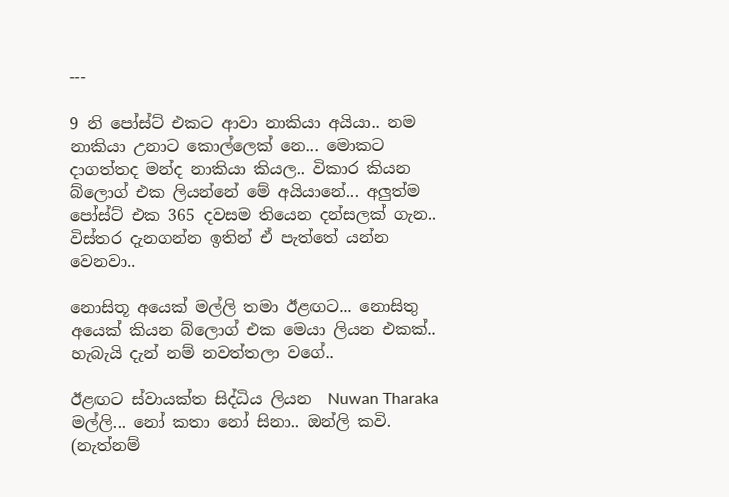---

9 නි පෝස්ට් එකට ආවා නාකියා අයියා.. නම නාකියා උනාට කොල්ලෙක් නෙ... මොකට දාගත්තද මන්ද නාකියා කියල.. විකාර කියන බ්ලොග් එක ලියන්නේ මේ අයියානේ... අලුත්ම පෝස්ට් එක 365 දවසම තියෙන දන්සලක් ගැන.. විස්තර දැනගන්න ඉතින් ඒ පැත්තේ යන්න වෙනවා..

නොසිතූ අයෙක් මල්ලි තමා ඊළඟට... නොසිතු අයෙක් කියන බ්ලොග් එක මෙයා ලියන එකක්.. හැබැයි දැන් නම් නවත්තලා වගේ..

ඊළඟට ස්වායක්ත සිද්ධිය ලියන  Nuwan Tharaka  මල්ලි... නෝ කතා නෝ සිනා.. ඔන්ලි කවි. (නැත්නම්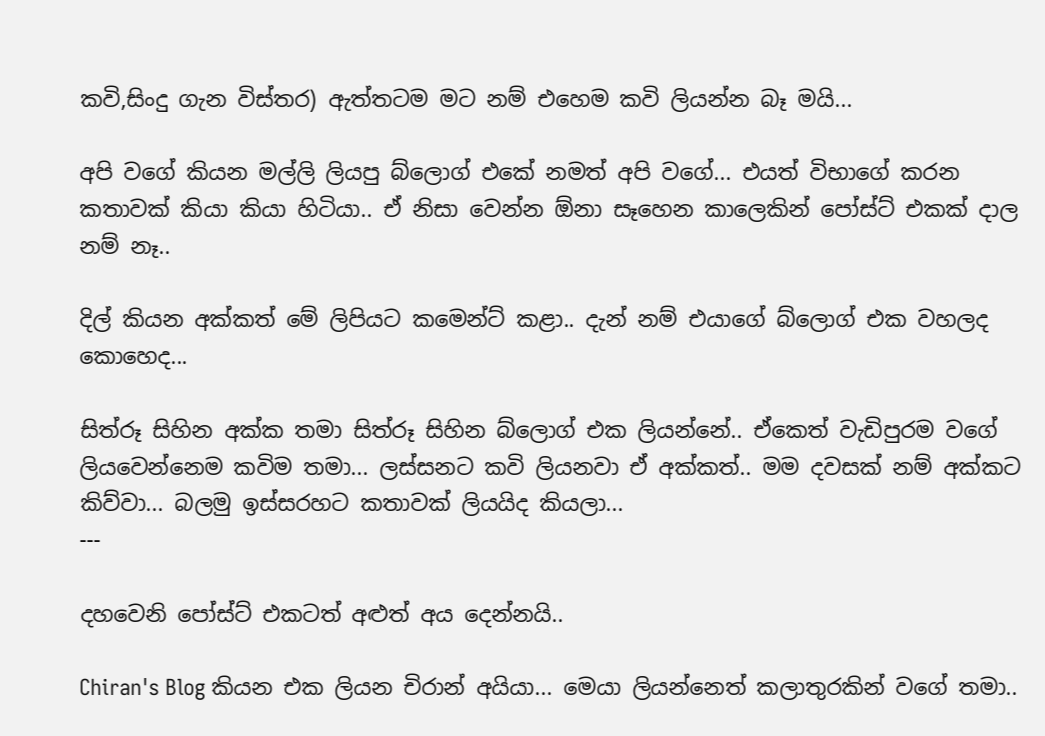කවි,සිංදු ගැන විස්තර) ඇත්තටම මට නම් එහෙම කවි ලියන්න බෑ මයි...

අපි වගේ කියන මල්ලි ලියපු බ්ලොග් එකේ නමත් අපි වගේ... එයත් විභාගේ කරන කතාවක් කියා කියා හිටියා.. ඒ නිසා වෙන්න ඕනා සෑහෙන කාලෙකින් පෝස්ට් එකක් දාල නම් නෑ..

දිල් කියන අක්කත් මේ ලිපියට කමෙන්ට් කළා.. දැන් නම් එයාගේ බ්ලොග් එක වහලද කොහෙද...

සිත්රූ සිහින අක්ක තමා සිත්රූ සිහින බ්ලොග් එක ලියන්නේ.. ඒකෙත් වැඩිපුරම වගේ ලියවෙන්නෙම කවිම තමා... ලස්සනට කවි ලියනවා ඒ අක්කත්.. මම දවසක් නම් අක්කට කිව්වා... බලමු ඉස්සරහට කතාවක් ලියයිද කියලා...
---

දහවෙනි පෝස්ට් එකටත් අළුත් අය දෙන්නයි..

Chiran's Blog කියන එක ලියන චිරාන් අයියා... මෙයා ලියන්නෙත් කලාතුරකින් වගේ තමා..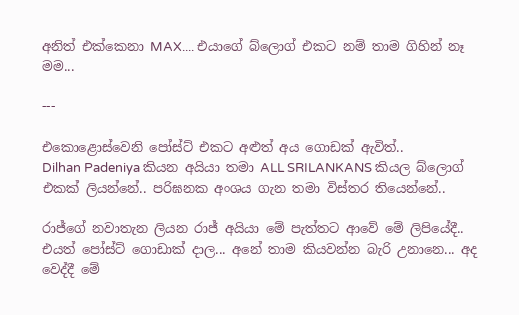අනිත් එක්කෙනා MAX.... එයාගේ බ්ලොග් එකට නම් තාම ගිහින් නෑ මම...

---

එකොළොස්වෙනි පෝස්ට් එකට අළුත් අය ගොඩක් ඇවිත්..
Dilhan Padeniya කියන අයියා තමා ALL SRILANKANS කියල බ්ලොග් එකක් ලියන්නේ.. පරිඝනක අංශය ගැන තමා විස්තර තියෙන්නේ..

රාජ්ගේ නවාතැන ලියන රාජ් අයියා මේ පැත්තට ආවේ මේ ලිපියේදී.. එයත් පෝස්ට් ගොඩාක් දාල... අනේ තාම කියවන්න බැරි උනානෙ... අද වෙද්දී මේ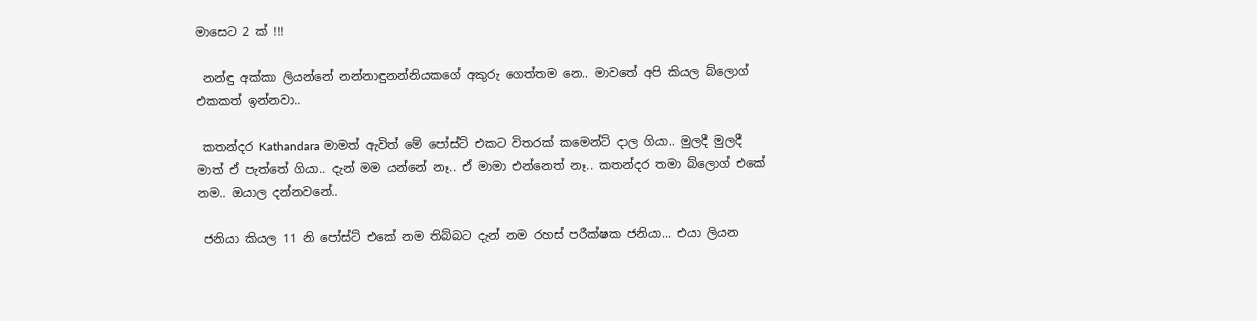මාසෙට 2 ක් !!!

 නන්ඳු අක්කා ලියන්නේ නන්නාඳුනන්නියකගේ අකුරු ගෙත්තම නෙ.. මාවතේ අපි කියල බ්ලොග් එකකත් ඉන්නවා..

 කතන්දර Kathandara මාමත් ඇවිත් මේ පෝස්ට් එකට විතරක් කමෙන්ට් දාල ගියා.. මුලදී මුලදී මාත් ඒ පැත්තේ ගියා.. දැන් මම යන්නේ නෑ.. ඒ මාමා එන්නෙත් නෑ.. කතන්දර තමා බ්ලොග් එකේ නම.. ඔයාල දන්නවනේ..

 ජනියා කියල 11 නි පෝස්ට් එකේ නම තිබ්බට දැන් නම රහස් පරීක්ෂක ජනියා... එයා ලියන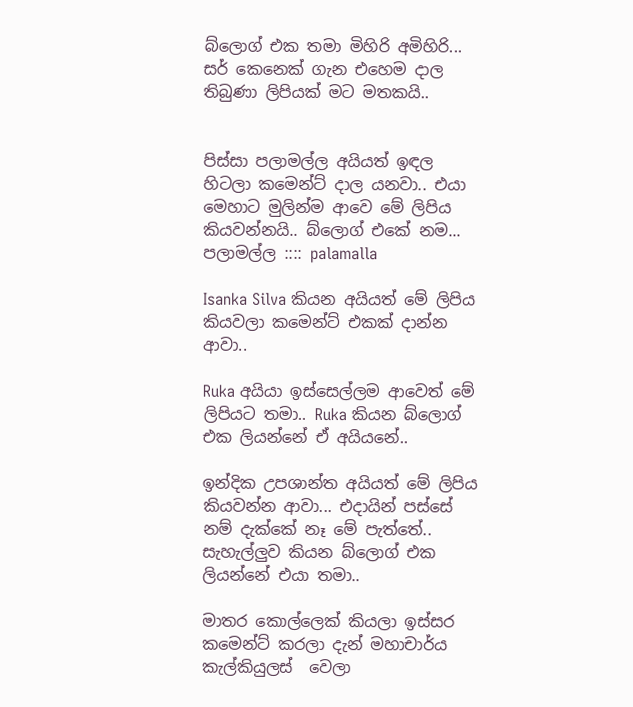බ්ලොග් එක තමා මිහිරි අමිහිරි... සර් කෙනෙක් ගැන එහෙම දාල තිබුණා ලිපියක් මට මතකයි..


පිස්සා පලාමල්ල අයියත් ඉඳල හිටලා කමෙන්ට් දාල යනවා.. එයා මෙහාට මුලින්ම ආවෙ මේ ලිපිය කියවන්නයි.. බ්ලොග් එකේ නම... පලාමල්ල :::: palamalla

Isanka Silva කියන අයියත් මේ ලිපිය කියවලා කමෙන්ට් එකක් දාන්න ආවා..

Ruka අයියා ඉස්සෙල්ලම ආවෙත් මේ ලිපියට තමා.. Ruka කියන බ්ලොග් එක ලියන්නේ ඒ අයියනේ..

ඉන්දික උපශාන්ත අයියත් මේ ලිපිය කියවන්න ආවා... එදායින් පස්සේ නම් දැක්කේ නෑ මේ පැත්තේ.. සැහැල්ලුව කියන බ්ලොග් එක ලියන්නේ එයා තමා..

මාතර කොල්ලෙක් කියලා ඉස්සර කමෙන්ට් කරලා දැන් මහාචාර්ය කැල්කියුලස්  වෙලා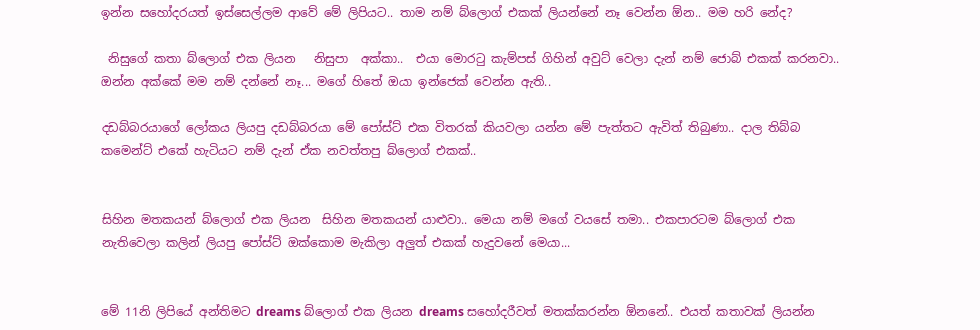ඉන්න සහෝදරයත් ඉස්සෙල්ලම ආවේ මේ ලිපියට.. තාම නම් බ්ලොග් එකක් ලියන්නේ නෑ වෙන්න ඕන.. මම හරි නේද?

 නිසුගේ කතා බ්ලොග් එක ලියන   නිසුපා  අක්කා..  එයා මොරටු කැම්පස් ගිහින් අවුට් වෙලා දැන් නම් ජොබ් එකක් කරනවා.. ඔන්න අක්කේ මම නම් දන්නේ නෑ... මගේ හිතේ ඔයා ඉන්ජෙක් වෙන්න ඇති..

දඩබ්බරයාගේ ලෝකය ලියපු දඩබ්බරයා මේ පෝස්ට් එක විතරක් කියවලා යන්න මේ පැත්තට ඇවිත් තිබුණා.. දාල තිබ්බ කමෙන්ට් එකේ හැටියට නම් දැන් ඒක නවත්තපු බ්ලොග් එකක්..


සිහින මතකයන් බ්ලොග් එක ලියන  සිහින මතකයන් යාළුවා.. මෙයා නම් මගේ වයසේ තමා.. එකපාරටම බ්ලොග් එක නැතිවෙලා කලින් ලියපු පෝස්ට් ඔක්කොම මැකිලා අලුත් එකක් හැදුවනේ මෙයා...


මේ 11නි ලිපියේ අන්තිමට dreams බ්ලොග් එක ලියන dreams සහෝදරීවත් මතක්කරන්න ඕනනේ.. එයත් කතාවක් ලියන්න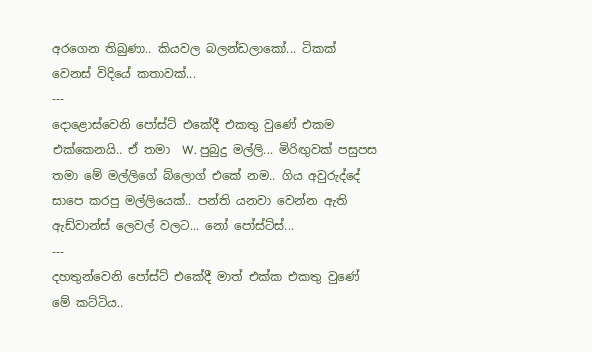අරගෙන තිබුණා.. කියවල බලන්ඩලාකෝ... ටිකක් වෙනස් විදියේ කතාවක්...
---
දොළොස්වෙනි පෝස්ට් එකේදී එකතු වුණේ එකම එක්කෙනයි.. ඒ තමා  W. පුබුදු මල්ලි... මිරිඟුවක් පසුපස තමා මේ මල්ලිගේ බ්ලොග් එකේ නම.. ගිය අවුරුද්දේ සාපෙ කරපු මල්ලියෙක්.. පන්ති යනවා වෙන්න ඇති ඇඩ්වාන්ස් ලෙවල් වලට... නෝ පෝස්ට්ස්...
---
දහතුන්වෙනි පෝස්ට් එකේදී මාත් එක්ක එකතු වුණේ මේ කට්ටිය..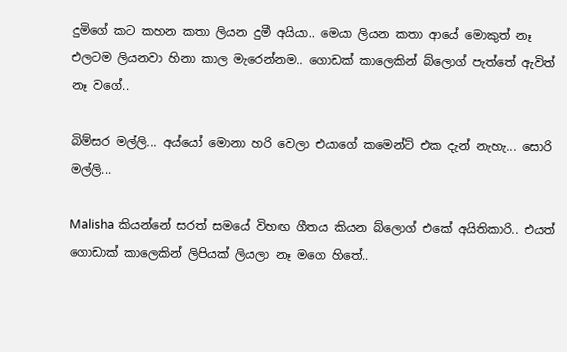දුමිගේ කට කහන කතා ලියන දුමී අයියා.. මෙයා ලියන කතා ආයේ මොකුත් නෑ එලටම ලියනවා හිනා කාල මැරෙන්නම.. ගොඩක් කාලෙකින් බ්ලොග් පැත්තේ ඇවිත් නෑ වගේ..

බිම්සර මල්ලි... අය්යෝ මොනා හරි වෙලා එයාගේ කමෙන්ට් එක දැන් නැහැ... සොරි මල්ලි...

Malisha කියන්නේ සරත් සමයේ විහඟ ගීතය කියන බ්ලොග් එකේ අයිතිකාරි.. එයත් ගොඩාක් කාලෙකින් ලිපියක් ලියලා නෑ මගෙ හිතේ..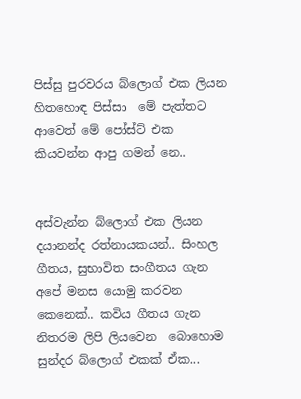පිස්සු පුරවරය බ්ලොග් එක ලියන හිතහොඳ පිස්සා  මේ පැත්තට ආවෙත් මේ පෝස්ට් එක කියවන්න ආපු ගමන් නෙ..


අස්වැන්න බ්ලොග් එක ලියන  දයානන්ද රත්නායකයන්.. සිංහල ගීතය, සුභාවිත සංගීතය ගැන අපේ මනස යොමු කරවන කෙනෙක්.. කවිය ගීතය ගැන නිතරම ලිපි ලියවෙන  බොහොම සුන්දර බ්ලොග් එකක් ඒක...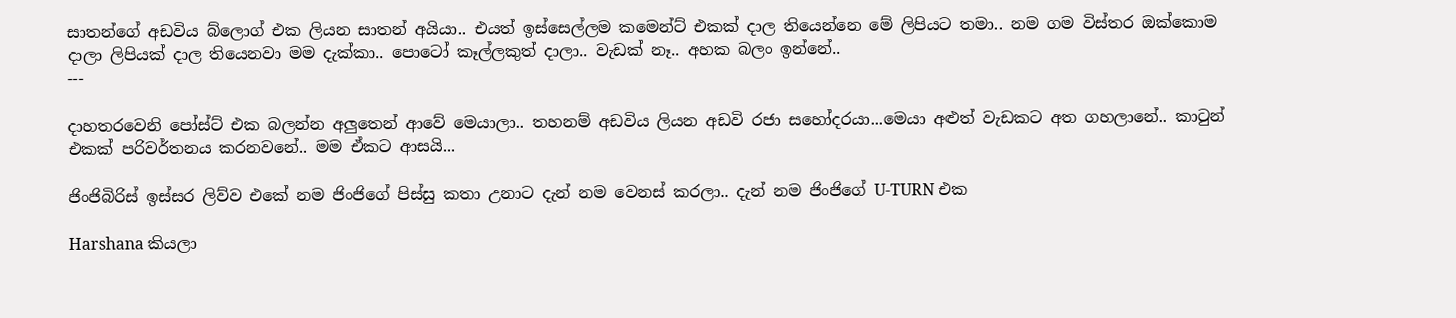සාතන්ගේ අඩවිය බ්ලොග් එක ලියන සාතන් අයියා.. එයත් ඉස්සෙල්ලම කමෙන්ට් එකක් දාල තියෙන්නෙ මේ ලිපියට තමා.. නම ගම විස්තර ඔක්කොම දාලා ලිපියක් දාල තියෙනවා මම දැක්කා.. පොටෝ කෑල්ලකුත් දාලා.. වැඩක් නෑ.. අහක බලං ඉන්නේ..
---

දාහතරවෙනි පෝස්ට් එක බලන්න අලුතෙන් ආවේ මෙයාලා.. තහනම් අඩවිය ලියන අඩවි රජා සහෝදරයා...මෙයා අළුත් වැඩකට අත ගහලානේ.. කාටුන් එකක් පරිවර්තනය කරනවනේ.. මම ඒකට ආසයි...

ජිංජිබිරිස් ඉස්සර ලිව්ව එකේ නම ජිංජිගේ පිස්සු කතා උනාට දැන් නම වෙනස් කරලා.. දැන් නම ජිංජිගේ U-TURN එක

Harshana කියලා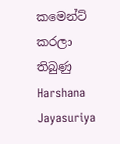කමෙන්ට් කරලා තිබුණු Harshana Jayasuriya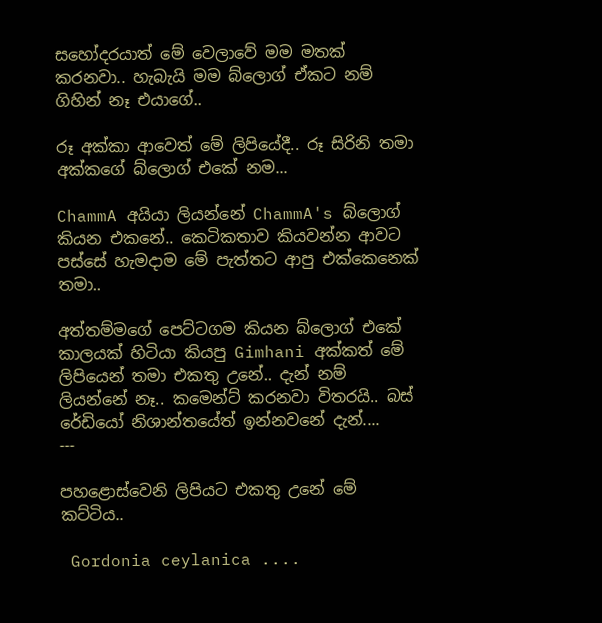සහෝදරයාත් මේ වෙලාවේ මම මතක් කරනවා.. හැබැයි මම බ්ලොග් ඒකට නම් ගිහින් නෑ එයාගේ..

රූ අක්කා ආවෙත් මේ ලිපියේදී.. රූ සිරිනි තමා අක්කගේ බ්ලොග් එකේ නම...

ChammA අයියා ලියන්නේ ChammA's බ්ලොග් කියන එකනේ.. කෙටිකතාව කියවන්න ආවට පස්සේ හැමදාම මේ පැත්තට ආපු එක්කෙනෙක් තමා..

අත්තම්මගේ පෙට්ටගම කියන බ්ලොග් එකේ කාලයක් හිටියා කියපු Gimhani අක්කත් මේ ලිපියෙන් තමා එකතු උනේ.. දැන් නම් ලියන්නේ නෑ.. කමෙන්ට් කරනවා විතරයි.. බස් රේඩියෝ නිශාන්තයේත් ඉන්නවනේ දැන්....
---

පහළොස්වෙනි ලිපියට එකතු උනේ මේ කට්ටිය..

 Gordonia ceylanica ....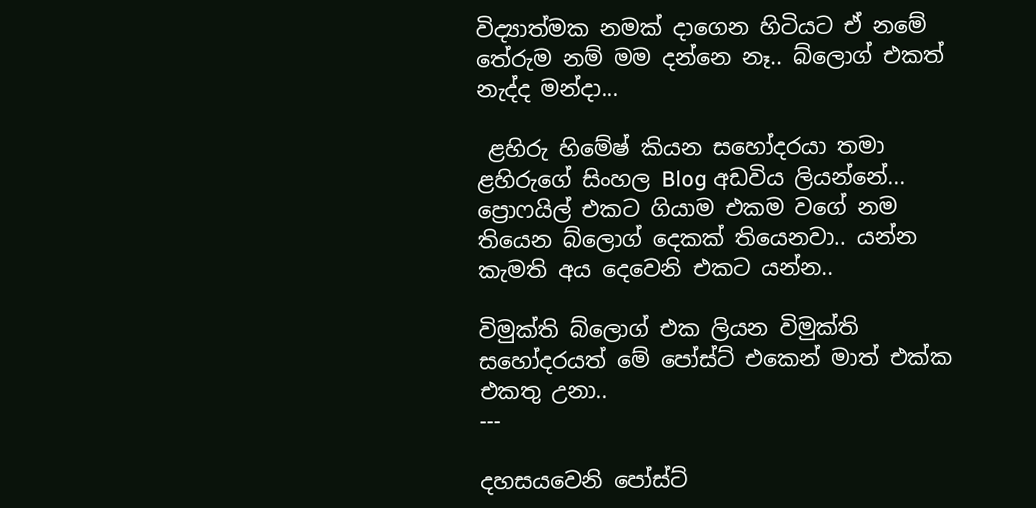විද්‍යාත්මක නමක් දාගෙන හිටියට ඒ නමේ තේරුම නම් මම දන්නෙ නෑ.. බ්ලොග් එකත් නැද්ද මන්දා...

 ළහිරු හිමේෂ් කියන සහෝදරයා තමා ළහිරුගේ සිංහල Blog අඩවිය ලියන්නේ... ප්‍රොෆයිල් එකට ගියාම එකම වගේ නම තියෙන බ්ලොග් දෙකක් තියෙනවා.. යන්න කැමති අය දෙවෙනි එකට යන්න..

විමුක්ති බ්ලොග් එක ලියන විමුක්ති සහෝදරයත් මේ පෝස්ට් එකෙන් මාත් එක්ක එකතු උනා..
---

දහසයවෙනි පෝස්ට්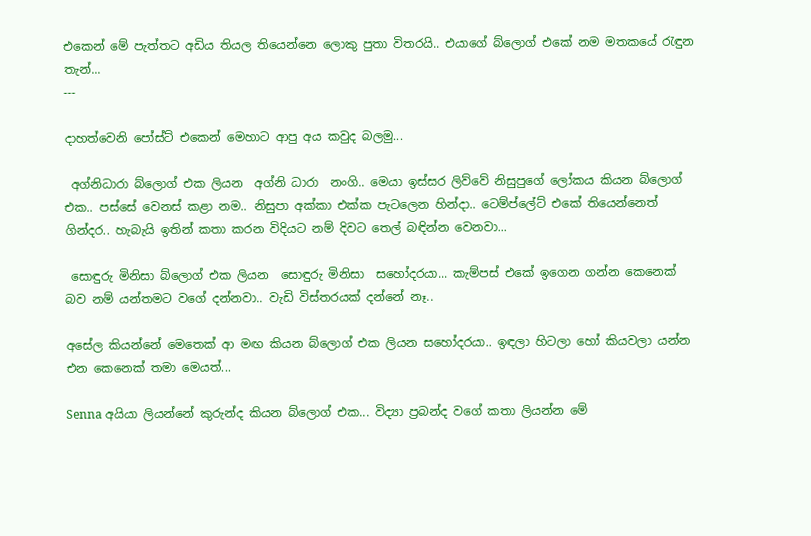එකෙන් මේ පැත්තට අඩිය තියල තියෙන්නෙ ලොකු පුතා විතරයි.. එයාගේ බ්ලොග් එකේ නම මතකයේ රැඳුන තැන්...
---

දාහත්වෙනි පෝස්ට් එකෙන් මෙහාට ආපු අය කවුද බලමු...

 අග්නිධාරා බ්ලොග් එක ලියන  අග්නි ධාරා  නංගි.. මෙයා ඉස්සර ලිව්වේ නිසුපුගේ ලෝකය කියන බ්ලොග් එක.. පස්සේ වෙනස් කළා නම.. නිසුපා අක්කා එක්ක පැටලෙන හින්දා.. ටෙම්ප්ලේට් එකේ තියෙන්නෙත් ගින්දර.. හැබැයි ඉතින් කතා කරන විදියට නම් දිවට තෙල් බඳින්න වෙනවා...

 සොඳුරු මිනිසා බ්ලොග් එක ලියන  සොඳුරු මිනිසා  සහෝදරයා... කැම්පස් එකේ ඉගෙන ගන්න කෙනෙක් බව නම් යන්තමට වගේ දන්නවා.. වැඩි විස්තරයක් දන්නේ නෑ..

අසේල කියන්නේ මෙතෙක් ආ මඟ කියන බ්ලොග් එක ලියන සහෝදරයා.. ඉඳලා හිටලා හෝ කියවලා යන්න එන කෙනෙක් තමා මෙයත්...

Senna අයියා ලියන්නේ කුරුන්ද කියන බ්ලොග් එක... විද්‍යා ප්‍රබන්ද වගේ කතා ලියන්න මේ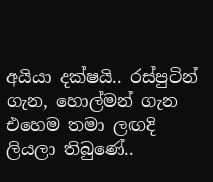අයියා දක්ෂයි.. රස්පුටින් ගැන, හොල්මන් ගැන එහෙම තමා ලඟදි ලියලා තිබුණේ..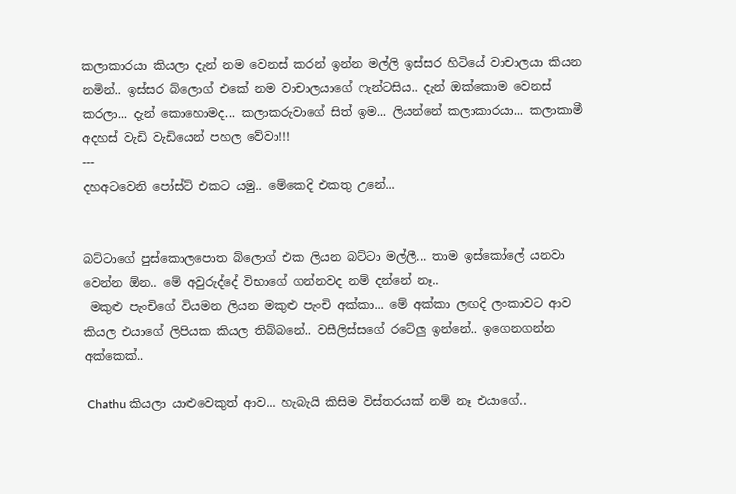කලාකාරයා කියලා දැන් නම වෙනස් කරන් ඉන්න මල්ලි ඉස්සර හිටියේ වාචාලයා කියන නමින්.. ඉස්සර බ්ලොග් එකේ නම වාචාලයාගේ ෆැන්ටසිය.. දැන් ඔක්කොම වෙනස් කරලා... දැන් කොහොමද... කලාකරුවාගේ සිත් ඉම... ලියන්නේ කලාකාරයා... කලාකාමී අදහස් වැඩි වැඩියෙන් පහල වේවා!!!
---
දහඅටවෙනි පෝස්ට් එකට යමු.. මේකෙදි එකතු උනේ...


බට්ටාගේ පුස්කොලපොත බ්ලොග් එක ලියන බට්ටා මල්ලී... තාම ඉස්කෝලේ යනවා වෙන්න ඕන.. මේ අවුරුද්දේ විභාගේ ගන්නවද නම් දන්නේ නෑ..
 මකුළු පැංචිගේ වියමන ලියන මකුළු පැංචි අක්කා... මේ අක්කා ලඟදි ලංකාවට ආව කියල එයාගේ ලිපියක කියල තිබ්බනේ.. වසීලිස්සගේ රටේලු ඉන්නේ.. ඉගෙනගන්න අක්කෙක්..

 Chathu කියලා යාළුවෙකුත් ආව... හැබැයි කිසිම විස්තරයක් නම් නෑ එයාගේ..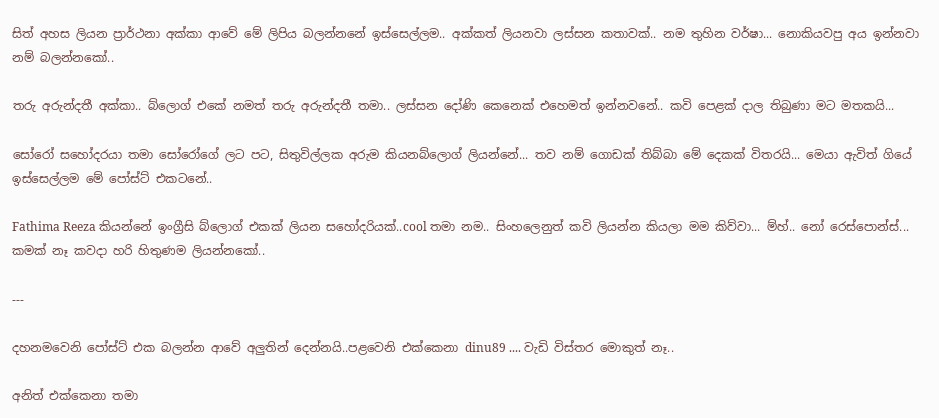සිත් අහස ලියන ප්‍රාර්ථනා අක්කා ආවේ මේ ලිපිය බලන්නනේ ඉස්සෙල්ලම.. අක්කත් ලියනවා ලස්සන කතාවක්.. නම තුහින වර්ෂා... නොකියවපු අය ඉන්නවා නම් බලන්නකෝ..

තරු අරුන්දතී අක්කා.. බ්ලොග් එකේ නමත් තරු අරුන්දතී තමා.. ලස්සන දෝණි කෙනෙක් එහෙමත් ඉන්නවනේ.. කවි පෙළක් දාල තිබුණා මට මතකයි...

සෝරෝ සහෝදරයා තමා සෝරෝගේ ලට පට, සිතුවිල්ලක අරුම කියනබ්ලොග් ලියන්නේ... තව නම් ගොඩක් තිබ්බා මේ දෙකක් විතරයි... මෙයා ඇවිත් ගියේ ඉස්සෙල්ලම මේ පෝස්ට් එකටනේ..

Fathima Reeza කියන්නේ ඉංග්‍රීසි බ්ලොග් එකක් ලියන සහෝදරියක්..cool තමා නම.. සිංහලෙනුත් කවි ලියන්න කියලා මම කිව්වා... ම්හ්.. නෝ රෙස්පොන්ස්... කමක් නෑ කවදා හරි හිතුණම ලියන්නකෝ..

---

දහනමවෙනි පෝස්ට් එක බලන්න ආවේ අලුතින් දෙන්නයි..පළවෙනි එක්කෙනා dinu89 .... වැඩි විස්තර මොකුත් නෑ..

අනිත් එක්කෙනා තමා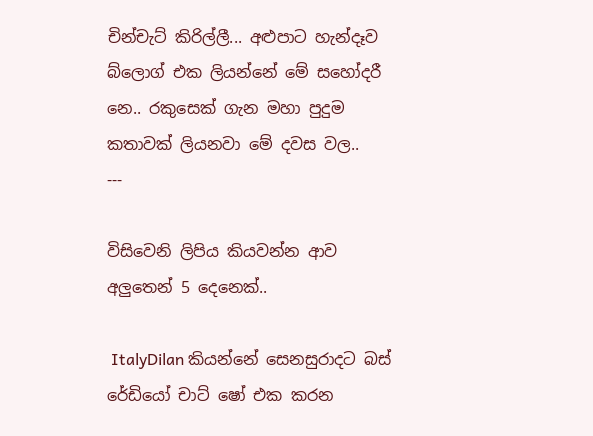චින්චැට් කිරිල්ලී... අළුපාට හැන්දෑව බ්ලොග් එක ලියන්නේ මේ සහෝදරී නෙ.. රකුසෙක් ගැන මහා පුදුම කතාවක් ලියනවා මේ දවස වල..
---

විසිවෙනි ලිපිය කියවන්න ආව අලුතෙන් 5 දෙනෙක්..

 ItalyDilan කියන්නේ සෙනසුරාදට බස් රේඩියෝ චාට් ෂෝ එක කරන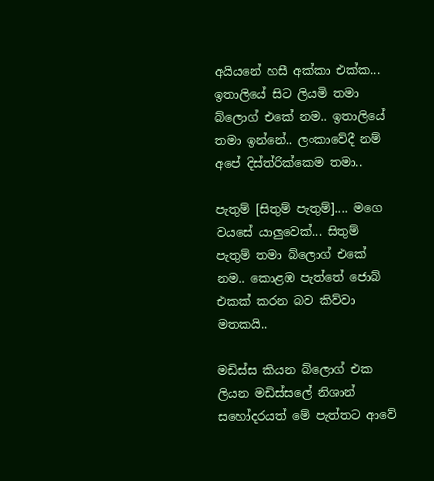අයියනේ හසී අක්කා එක්ක... ඉතාලියේ සිට ලියමි තමා බ්ලොග් එකේ නම.. ඉතාලියේ තමා ඉන්නේ.. ලංකාවේදී නම් අපේ දිස්ත්රික්කෙම තමා..

පැතුම් [සිතුම් පැතුම්].... මගෙ වයසේ යාලුවෙක්... සිතුම් පැතුම් තමා බ්ලොග් එකේ නම.. කොළඹ පැත්තේ ජොබ් එකක් කරන බව කිව්වා මතකයි..

මඩිස්ස කියන බ්ලොග් එක ලියන මඩිස්සලේ නිශාන් සහෝදරයත් මේ පැත්තට ආවේ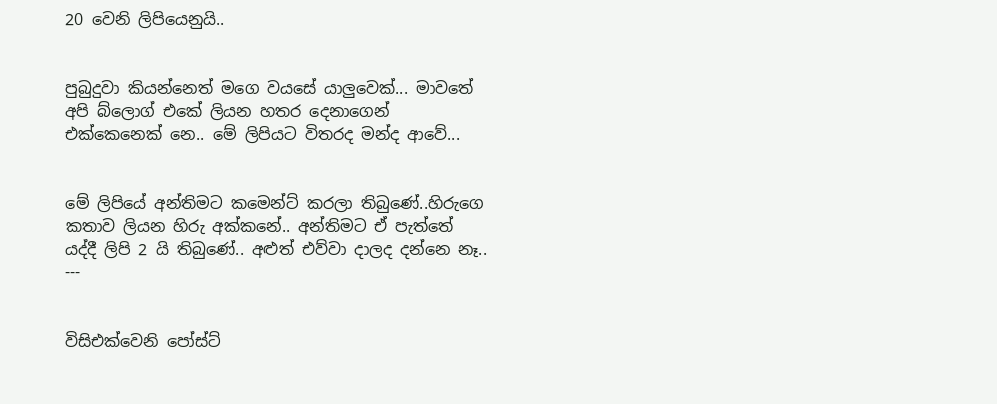20 වෙනි ලිපියෙනුයි..


පුබුදුවා කියන්නෙත් මගෙ වයසේ යාලුවෙක්... මාවතේ අපි බ්ලොග් එකේ ලියන හතර දෙනාගෙන් එක්කෙනෙක් නෙ.. මේ ලිපියට විතරද මන්ද ආවේ...


මේ ලිපියේ අන්තිමට කමෙන්ට් කරලා තිබුණේ..හිරුගෙ කතාව ලියන හිරු අක්කනේ.. අන්තිමට ඒ පැත්තේ යද්දී ලිපි 2 යි තිබුණේ.. අළුත් එව්වා දාලද දන්නෙ නෑ..
---


විසිඑක්වෙනි පෝස්ට්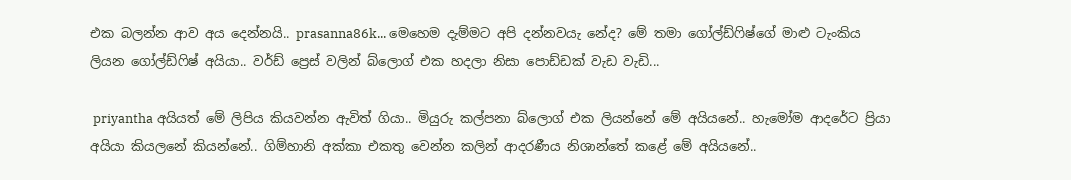එක බලන්න ආව අය දෙන්නයි.. prasanna86k... මෙහෙම දැම්මට අපි දන්නවයැ නේද? මේ තමා ගෝල්ඩ්ෆිෂ්ගේ මාළු ටැංකිය ලියන ගෝල්ඩ්ෆිෂ් අයියා.. වර්ඩ් ප්‍රෙස් වලින් බ්ලොග් එක හදලා නිසා පොඩ්ඩක් වැඩ වැඩි...

 priyantha අයියත් මේ ලිපිය කියවන්න ඇවිත් ගියා.. මියුරු කල්පනා බ්ලොග් එක ලියන්නේ මේ අයියනේ.. හැමෝම ආදරේට ප්‍රියා අයියා කියලනේ කියන්නේ.. ගිම්හානි අක්කා එකතු වෙන්න කලින් ආදරණීය නිශාන්තේ කළේ මේ අයියනේ..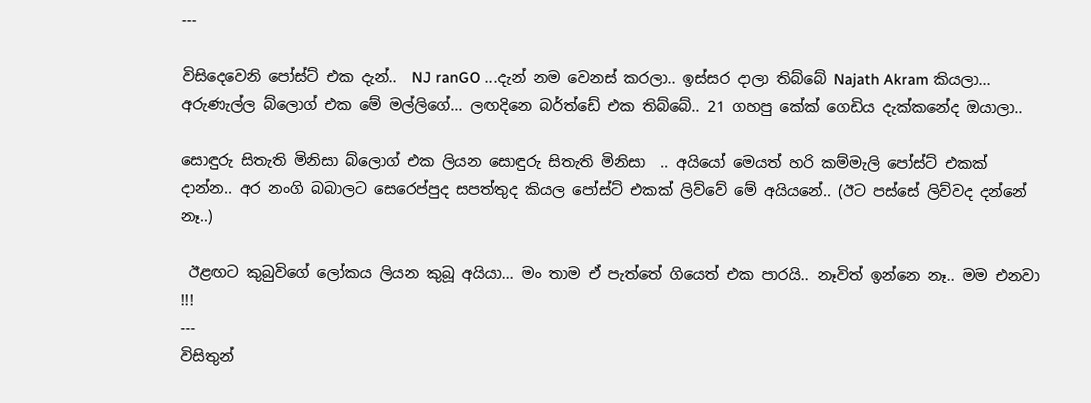---

විසිදෙවෙනි පෝස්ට් එක දැන්..  NJ ranGO ...දැන් නම වෙනස් කරලා.. ඉස්සර දාලා තිබ්බේ Najath Akram කියලා... අරුණැල්ල බ්ලොග් එක මේ මල්ලිගේ... ලඟදිනෙ බර්ත්ඩේ එක තිබ්බේ.. 21 ගහපු කේක් ගෙඩිය දැක්කනේද ඔයාලා..

සොඳුරු සිතැති මිනිසා බ්ලොග් එක ලියන සොඳුරු සිතැති මිනිසා  .. අයියෝ මෙයත් හරි කම්මැලි පෝස්ට් එකක් දාන්න.. අර නංගි බබාලට සෙරෙප්පුද සපත්තුද කියල පෝස්ට් එකක් ලිව්වේ මේ අයියනේ.. (ඊට පස්සේ ලිව්වද දන්නේ නෑ..)

 ඊළඟට කුබුවිගේ ලෝකය ලියන කුබූ අයියා... මං තාම ඒ පැත්තේ ගියෙත් එක පාරයි.. නෑවිත් ඉන්නෙ නෑ.. මම එනවා !!!
---
විසිතුන්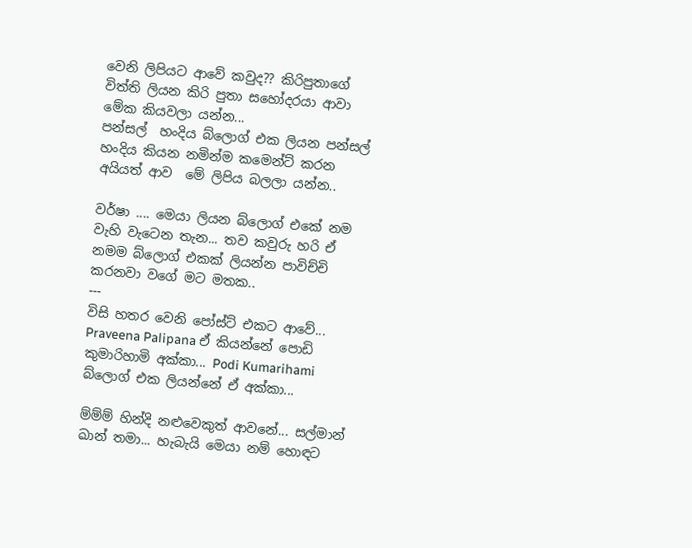වෙනි ලිපියට ආවේ කවුද?? කිරිපුතාගේ විත්ති ලියන කිරි පුතා සහෝදරයා ආවා මේක කියවලා යන්න...
පන්සල්  හංදිය බ්ලොග් එක ලියන පන්සල් හංදිය කියන නමින්ම කමෙන්ට් කරන අයියත් ආව  මේ ලිපිය බලලා යන්න..

වර්ෂා .... මෙයා ලියන බ්ලොග් එකේ නම වැහි වැටෙන තැන... තව කවුරු හරි ඒ නමම බ්ලොග් එකක් ලියන්න පාවිච්චි කරනවා වගේ මට මතක..
---
විසි හතර වෙනි පෝස්ට් එකට ආවේ... Praveena Palipana ඒ කියන්නේ පොඩි කුමාරිහාමි අක්කා... Podi Kumarihami බ්ලොග් එක ලියන්නේ ඒ අක්කා...

ම්ම්ම් හින්දි නළුවෙකුත් ආවනේ... සල්මාන් ඛාන් තමා... හැබැයි මෙයා නම් හොඳට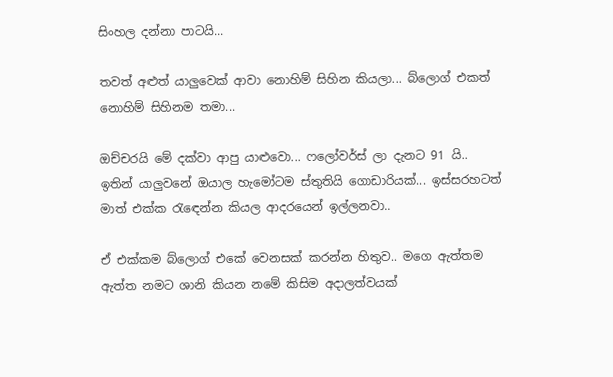සිංහල දන්නා පාටයි...

තවත් අළුත් යාලුවෙක් ආවා නොහිම් සිහින කියලා... බ්ලොග් එකත් නොහිම් සිහිනම තමා...

ඔච්චරයි මේ දක්වා ආපු යාළුවො... ෆලෝවර්ස් ලා දැනට 91 යි.. ඉතින් යාලුවනේ ඔයාල හැමෝටම ස්තුතියි ගොඩාරියක්... ඉස්සරහටත් මාත් එක්ක රැඳෙන්න කියල ආදරයෙන් ඉල්ලනවා..

ඒ එක්කම බ්ලොග් එකේ වෙනසක් කරන්න හිතුව.. මගෙ ඇත්තම ඇත්ත නමට ශානි කියන නමේ කිසිම අදාලත්වයක්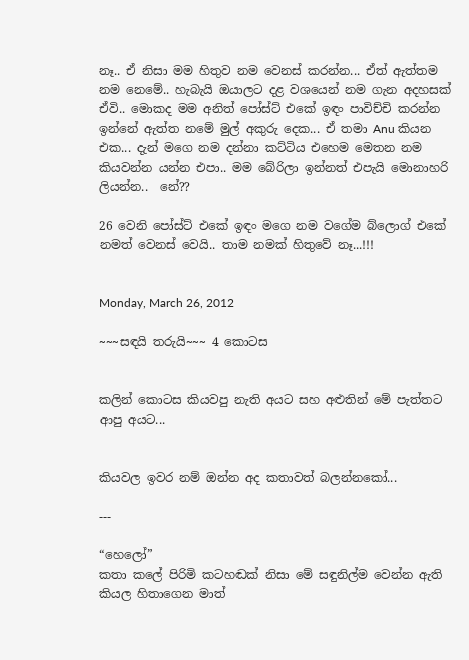නෑ.. ඒ නිසා මම හිතුව නම වෙනස් කරන්න... ඒත් ඇත්තම නම නෙමේ.. හැබැයි ඔයාලට දළ වශයෙන් නම ගැන අදහසක් ඒවි.. මොකද මම අනිත් පෝස්ට් එකේ ඉඳං පාවිච්චි කරන්න ඉන්නේ ඇත්ත නමේ මුල් අකුරු දෙක... ඒ තමා Anu කියන එක... දැන් මගෙ නම දන්නා කට්ටිය එහෙම මෙතන නම කියවන්න යන්න එපා.. මම බේරිලා ඉන්නත් එපැයි මොනාහරි ලියන්න..  නේ??

26 වෙනි පෝස්ට් එකේ ඉඳං මගෙ නම වගේම බ්ලොග් එකේ නමත් වෙනස් වෙයි.. තාම නමක් හිතුවේ නෑ...!!!


Monday, March 26, 2012

~~~සඳයි තරුයි~~~ 4 කොටස


කලින් කොටස කියවපු නැති අයට සහ අළුතින් මේ පැත්තට ආපු අයට...


කියවල ඉවර නම් ඔන්න අද කතාවත් බලන්නකෝ...

---

“හෙලෝ”
කතා කලේ පිරිමි කටහඬක් නිසා මේ සඳුනිල්ම වෙන්න ඇති කියල හිතාගෙන මාත්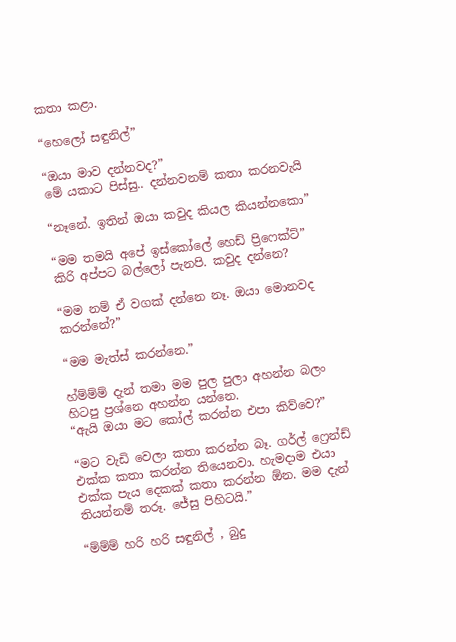කතා කළා.

“හෙලෝ සඳුනිල්”

“ඔයා මාව දන්නවද?”
මේ යකාට පිස්සු.. දන්නවනම් කතා කරනවැයි

“නෑනේ. ඉතින් ඔයා කවුද කියල කියන්නකො”

“මම තමයි අපේ ඉස්කෝලේ හෙඩ් ප්‍රිෆෙක්ට්”
කිරි අප්පට බල්ලෝ පැනපි. කවුද දන්නෙ?

“මම නම් ඒ වගක් දන්නෙ නෑ. ඔයා මොනවද කරන්නේ?”

“මම මැත්ස් කරන්නෙ.”

හ්ම්ම්ම් දැන් තමා මම පුල පුලා අහන්න බලං හිටපු ප්‍රශ්නෙ අහන්න යන්නෙ.
“ඇයි ඔයා මට කෝල් කරන්න එපා කිව්වෙ?”

“මට වැඩි වෙලා කතා කරන්න බෑ. ගර්ල් ෆ්‍රෙන්ඩ් එක්ක කතා කරන්න තියෙනවා. හැමදාම එයා එක්ක පැය දෙකක් කතා කරන්න ඕන. මම දැන් තියන්නම් තරූ. ජේසු පිහිටයි.”

“ම්ම්ම් හරි හරි සඳුනිල් , බුදු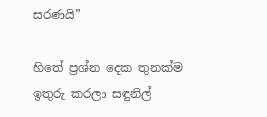සරණයි”

හිතේ ප්‍රශ්න දෙක තුනක්ම ඉතුරු කරලා සඳුනිල්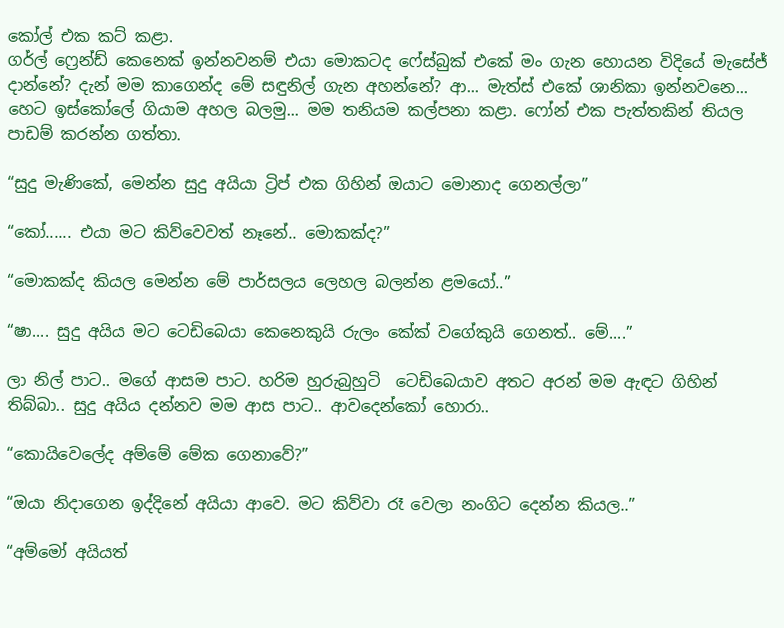කෝල් එක කට් කළා.
ගර්ල් ෆ්‍රෙන්ඩ් කෙනෙක් ඉන්නවනම් එයා මොකටද ෆේස්බුක් එකේ මං ගැන හොයන විදියේ මැසේජ් දාන්නේ? දැන් මම කාගෙන්ද මේ සඳුනිල් ගැන අහන්නේ? ආ... මැත්ස් එකේ ශානිකා ඉන්නවනෙ... හෙට ඉස්කෝලේ ගියාම අහල බලමු... මම තනියම කල්පනා කළා. ෆෝන් එක පැත්තකින් තියල පාඩම් කරන්න ගත්තා.

“සුදු මැණිකේ, මෙන්න සුදු අයියා ට්‍රිප් එක ගිහින් ඔයාට මොනාද ගෙනල්ලා”

“කෝ...... එයා මට කිව්වෙවත් නෑනේ.. මොකක්ද?”

“මොකක්ද කියල මෙන්න මේ පාර්සලය ලෙහල බලන්න ළමයෝ..”

“ෂා.... සුදු අයිය මට ටෙඩිබෙයා කෙනෙකුයි රුලං කේක් වගේකුයි ගෙනත්.. මේ....”

ලා නිල් පාට.. මගේ ආසම පාට. හරිම හුරුබුහුටි  ටෙඩිබෙයාව අතට අරන් මම ඇඳට ගිහින් තිබ්බා.. සුදු අයිය දන්නව මම ආස පාට.. ආවදෙන්කෝ හොරා..

“කොයිවෙලේද අම්මේ මේක ගෙනාවේ?”

“ඔයා නිදාගෙන ඉද්දිනේ අයියා ආවෙ. මට කිව්වා රෑ වෙලා නංගිට දෙන්න කියල..”

“අම්මෝ අයියත්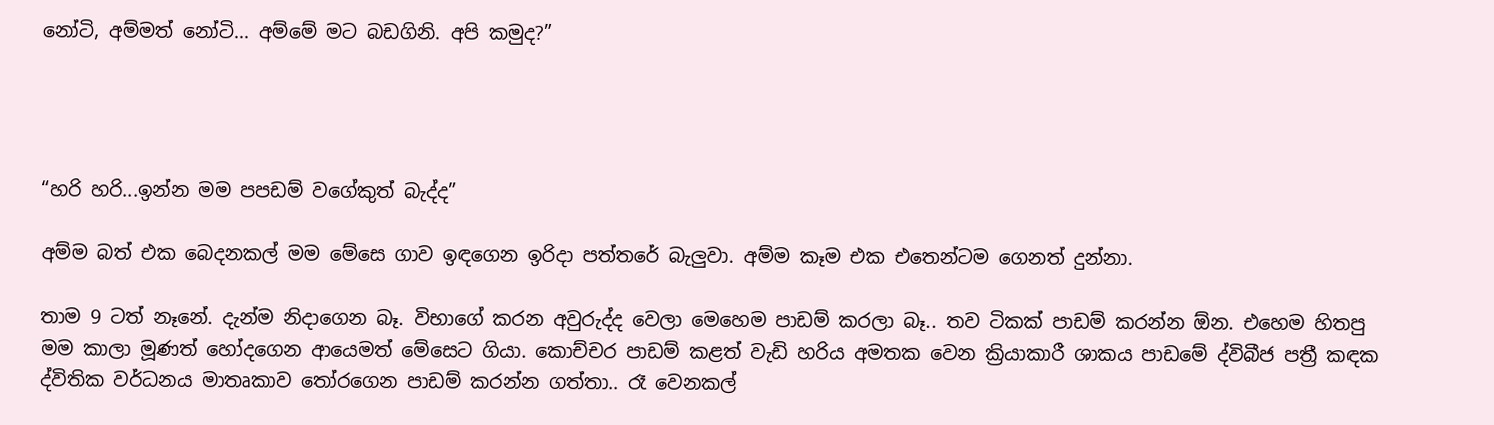නෝටි, අම්මත් නෝටි... අම්මේ මට බඩගිනි. අපි කමුද?”




“හරි හරි...ඉන්න මම පපඩම් වගේකුත් බැද්ද”

අම්ම බත් එක බෙදනකල් මම මේසෙ ගාව ඉඳගෙන ඉරිදා පත්තරේ බැලුවා. අම්ම කෑම එක එතෙන්ටම ගෙනත් දුන්නා.

තාම 9 ටත් නෑනේ. දැන්ම නිදාගෙන බෑ. විභාගේ කරන අවුරුද්ද වෙලා මෙහෙම පාඩම් කරලා බෑ.. තව ටිකක් පාඩම් කරන්න ඕන. එහෙම හිතපු මම කාලා මූණත් හෝදගෙන ආයෙමත් මේසෙට ගියා. කොච්චර පාඩම් කළත් වැඩි හරිය අමතක වෙන ක්‍රියාකාරී ශාකය පාඩමේ ද්විබීජ පත්‍රී කඳක ද්විතික වර්ධනය මාතෘකාව තෝරගෙන පාඩම් කරන්න ගත්තා.. රෑ වෙනකල්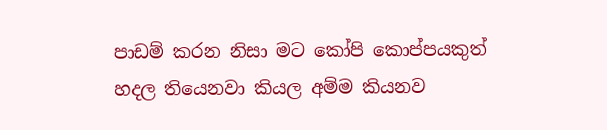පාඩම් කරන නිසා මට කෝපි කොප්පයකුත් හදල තියෙනවා කියල අම්ම කියනව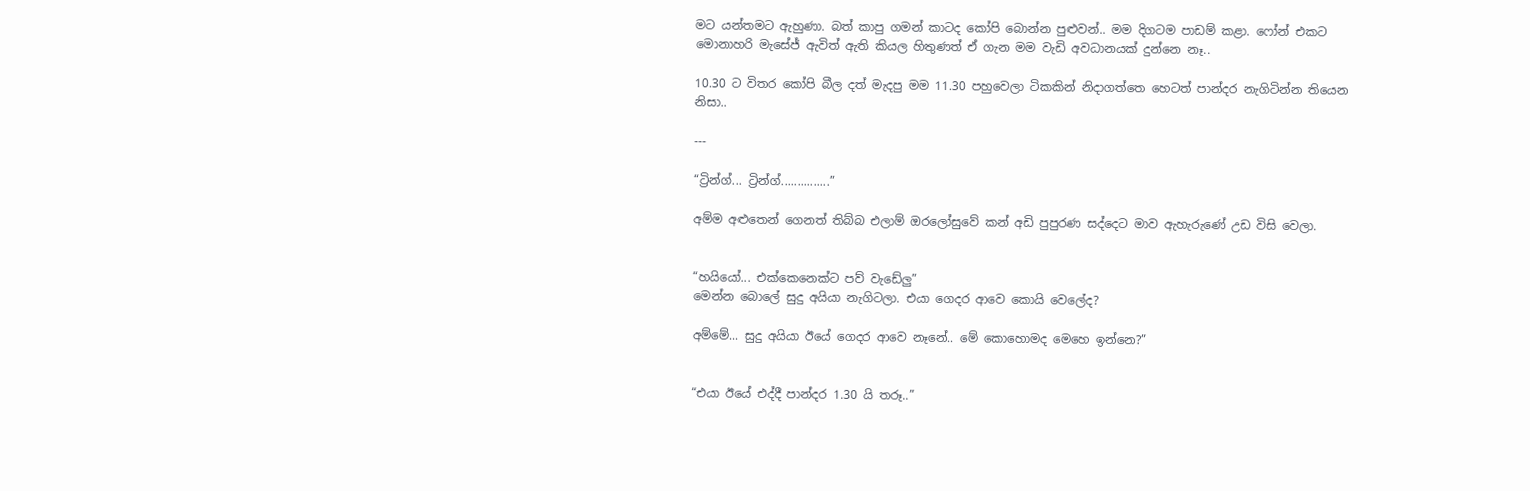මට යන්තමට ඇහුණා. බත් කාපු ගමන් කාටද කෝපි බොන්න පුළුවන්.. මම දිගටම පාඩම් කළා. ෆෝන් එකට මොනාහරි මැසේජ් ඇවිත් ඇති කියල හිතුණත් ඒ ගැන මම වැඩි අවධානයක් දුන්නෙ නෑ..

10.30 ට විතර කෝපි බීල දත් මැදපු මම 11.30 පහුවෙලා ටිකකින් නිදාගත්තෙ හෙටත් පාන්දර නැගිටින්න තියෙන නිසා..

---

“ට්‍රින්ග්... ට්‍රින්ග්...............”

අම්ම අළුතෙන් ගෙනත් තිබ්බ එලාම් ඔරලෝසුවේ කන් අඩි පුපුරණ සද්දෙට මාව ඇහැරුණේ උඩ විසි වෙලා.


“හයියෝ... එක්කෙනෙක්ට පව් වැඩේලු”
මෙන්න බොලේ සුදු අයියා නැගිටලා. එයා ගෙදර ආවෙ කොයි වෙලේද?

අම්මේ... සුදු අයියා ඊයේ ගෙදර ආවෙ නෑනේ.. මේ කොහොමද මෙහෙ ඉන්නෙ?”


“එයා ඊයේ එද්දී පාන්දර 1.30 යි තරූ..”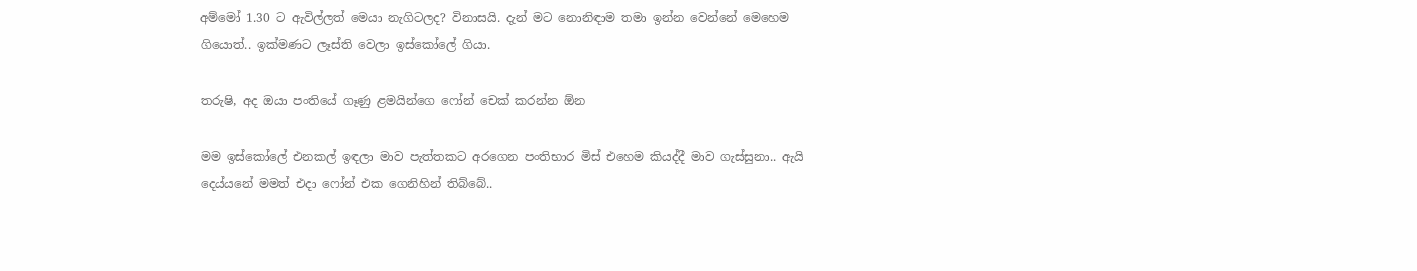අම්මෝ 1.30 ට ඇවිල්ලත් මෙයා නැගිටලද? විනාසයි. දැන් මට නොනිඳාම තමා ඉන්න වෙන්නේ මෙහෙම ගියොත්.. ඉක්මණට ලෑස්ති වෙලා ඉස්කෝලේ ගියා.

තරුෂි, අද ඔයා පංතියේ ගෑණු ළමයින්ගෙ ෆෝන් චෙක් කරන්න ඕන

මම ඉස්කෝලේ එනකල් ඉඳලා මාව පැත්තකට අරගෙන පංතිභාර මිස් එහෙම කියද්දී මාව ගැස්සුනා.. ඇයි දෙය්යනේ මමත් එදා ෆෝන් එක ගෙනිහින් තිබ්බේ..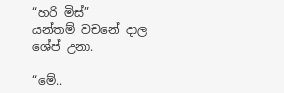“හරි මිස්”
යන්තම් වචනේ දාල ශේප් උනා.

“මේ..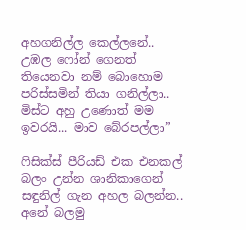අහගනිල්ල කෙල්ලනේ.. උඹල ෆෝන් ගෙනත් තියෙනවා නම් බොහොම පරිස්සමින් තියා ගනිල්ලා.. මිස්ට අහු උණොත් මම ඉවරයි... මාව බේරපල්ලා”

ෆිසික්ස් පීරියඩ් එක එනකල් බලං උන්න ශානිකාගෙන් සඳුනිල් ගැන අහල බලන්න.. අනේ බලමු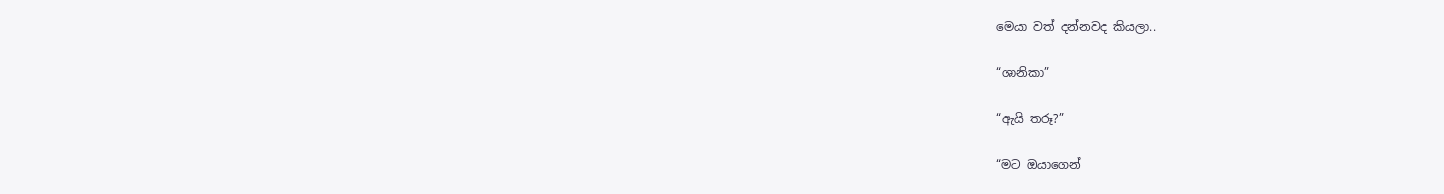මෙයා වත් දන්නවද කියලා..

“ශානිකා”

“ඇයි තරූ?”

“මට ඔයාගෙන්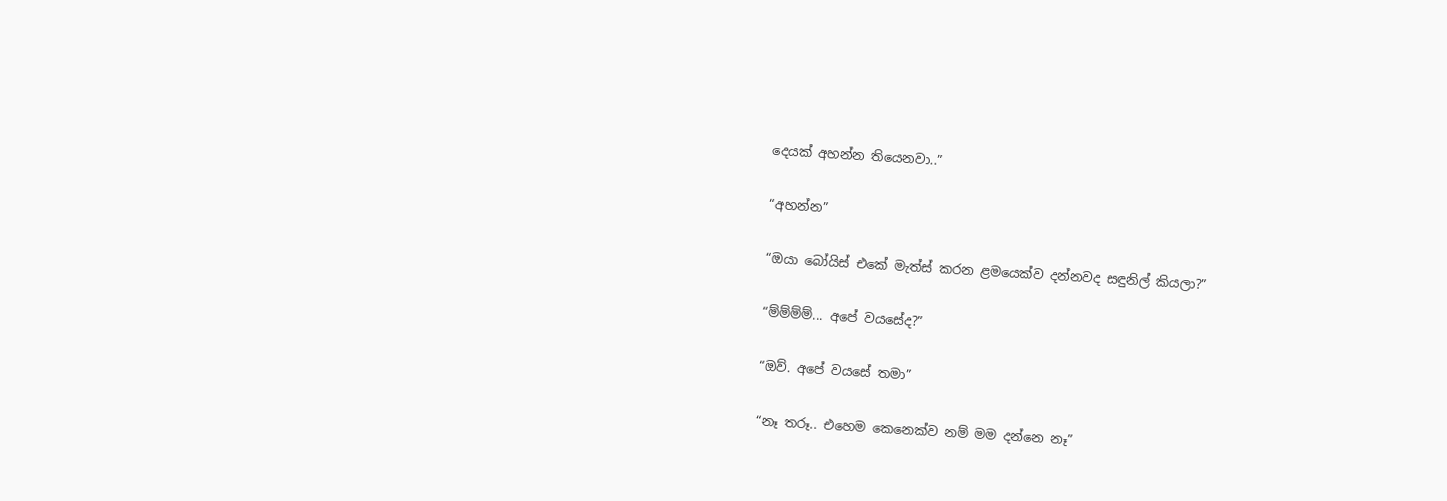දෙයක් අහන්න තියෙනවා..”

“අහන්න”

“ඔයා බෝයිස්‌ එකේ මැත්ස් කරන ළමයෙක්ව දන්නවද සඳුනිල් කියලා?”

“ම්ම්ම්ම්... අපේ වයසේද?”

“ඔව්. අපේ වයසේ තමා”

“නෑ තරූ.. එහෙම කෙනෙක්ව නම් මම දන්නෙ නෑ”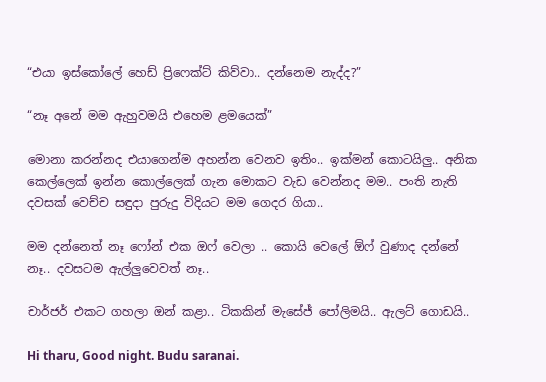“එයා ඉස්කෝලේ හෙඩ් ප්‍රිෆෙක්ට් කිව්වා.. දන්නෙම නැද්ද?”

“නෑ අනේ මම ඇහුවමයි එහෙම ළමයෙක්”

මොනා කරන්නද එයාගෙන්ම අහන්න වෙනව ඉතිං.. ඉක්මන් කොටයිලු.. අනික කෙල්ලෙක් ඉන්න කොල්ලෙක් ගැන මොකට වැඩ වෙන්නද මම.. පංති නැති දවසක් වෙච්ච සඳුදා පුරුදු විදියට මම ගෙදර ගියා..

මම දන්නෙත් නෑ ෆෝන් එක ඔෆ් වෙලා .. කොයි වෙලේ ඕෆ් වුණාද දන්නේ නෑ.. දවසටම ඇල්ලුවෙවත් නෑ..

චාර්ජර් එකට ගහලා ඔන් කළා.. ටිකකින් මැසේජ් පෝලිමයි.. ඇලට් ගොඩයි..

Hi tharu, Good night. Budu saranai.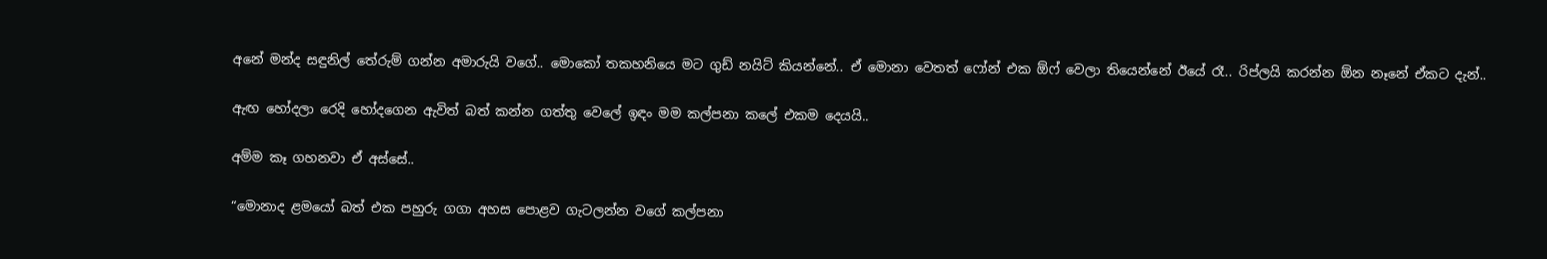අනේ මන්ද සඳුනිල් තේරුම් ගන්න අමාරුයි වගේ.. මොකෝ තකහනියෙ මට ගුඩ් නයිට් කියන්නේ.. ඒ මොනා වෙතත් ෆෝන් එක ඕෆ් වෙලා තියෙන්නේ ඊයේ රෑ.. රිප්ලයි කරන්න ඕන නෑනේ ඒකට දැන්..

ඇඟ හෝදලා රෙදි හෝදගෙන ඇවිත් බත් කන්න ගත්තු වෙලේ ඉඳං මම කල්පනා කලේ එකම දෙයයි..

අම්ම කෑ ගහනවා ඒ අස්සේ..

“මොනාද ළමයෝ බත් එක පහුරු ගගා අහස පොළව ගැටලන්න වගේ කල්පනා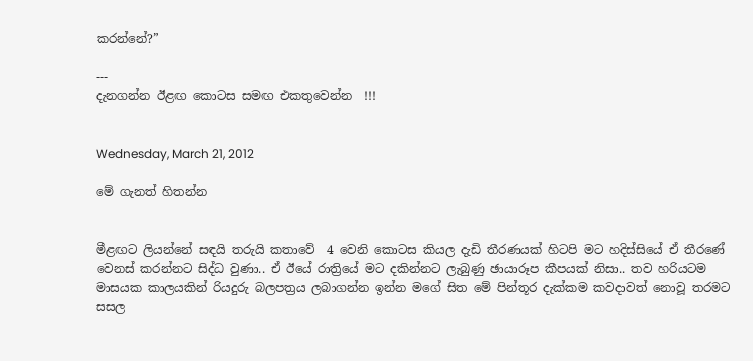කරන්නේ?”

---
දැනගන්න ඊළඟ කොටස සමඟ එකතුවෙන්න  !!!


Wednesday, March 21, 2012

මේ ගැනත් හිතන්න


මීළඟට ලියන්නේ සඳයි තරුයි කතාවේ  4 වෙනි කොටස කියල දැඩි තීරණයක් හිටපි මට හදිස්සියේ ඒ තීරණේ වෙනස් කරන්නට සිද්ධ වුණා.. ඒ ඊයේ රාත්‍රියේ මට දකින්නට ලැබුණු ඡායාරූප කීපයක් නිසා.. තව හරියටම මාසයක කාලයකින් රියදුරු බලපත්‍රය ලබාගන්න ඉන්න මගේ සිත මේ පින්තූර දැක්කම කවදාවත් නොවූ තරමට සසල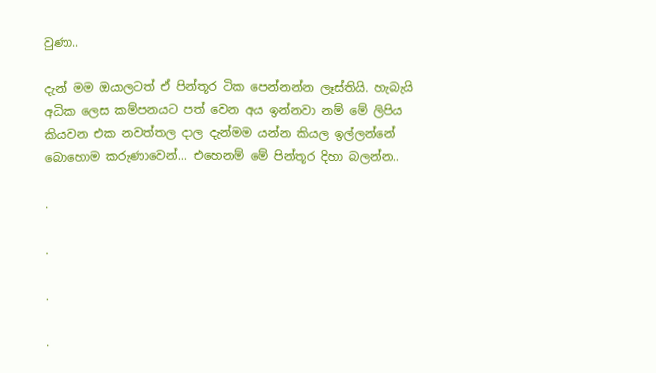වුණා..

දැන් මම ඔයාලටත් ඒ පින්තූර ටික පෙන්නන්න ලෑස්තියි. හැබැයි අධික ලෙස කම්පනයට පත් වෙන අය ඉන්නවා නම් මේ ලිපිය කියවන එක නවත්තල දාල දැන්මම යන්න කියල ඉල්ලන්නේ බොහොම කරුණාවෙන්... එහෙනම් මේ පින්තූර දිහා බලන්න..

.

.

.

.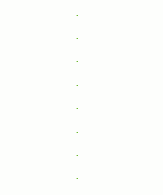.

.

.

.

.

.

.

.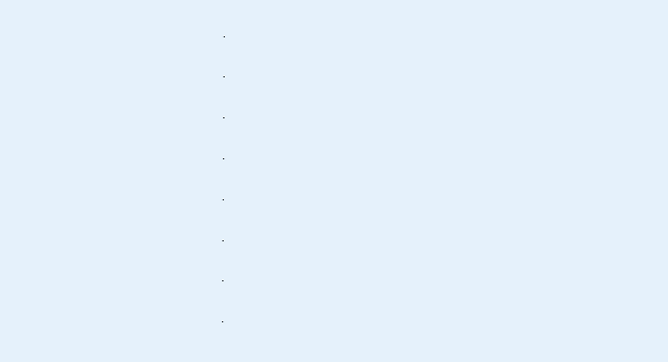.

.

.

.

.

.

.

.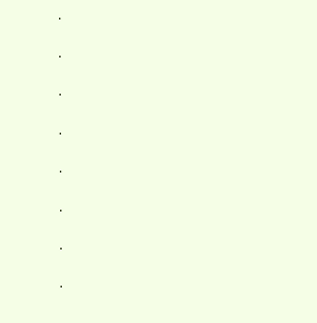.

.

.

.

.

.

.

.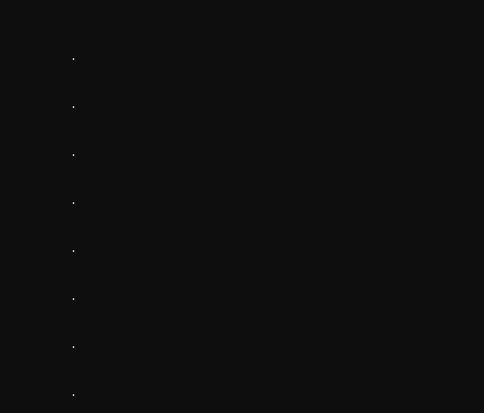.

.

.

.

.

.

.

.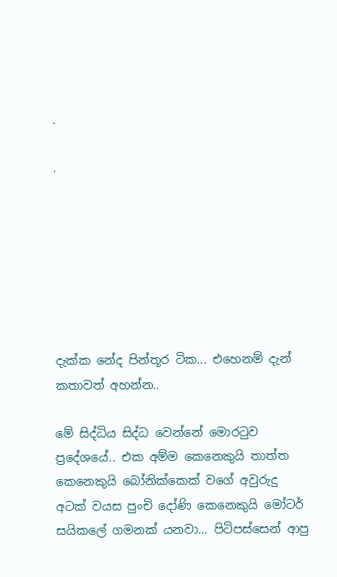.

.







දැක්ක නේද පින්තූර ටික... එහෙනම් දැන් කතාවත් අහන්න..

මේ සිද්ධිය සිද්ධ වෙන්නේ මොරටුව ප්‍රදේශයේ.. එක අම්ම කෙනෙකුයි තාත්ත කෙනෙකුයි බෝනික්කෙක් වගේ අවුරුදු අටක් වයස පුංචි දෝණි කෙනෙකුයි මෝටර් සයිකලේ ගමනක් යනවා... පිටිපස්සෙන් ආපු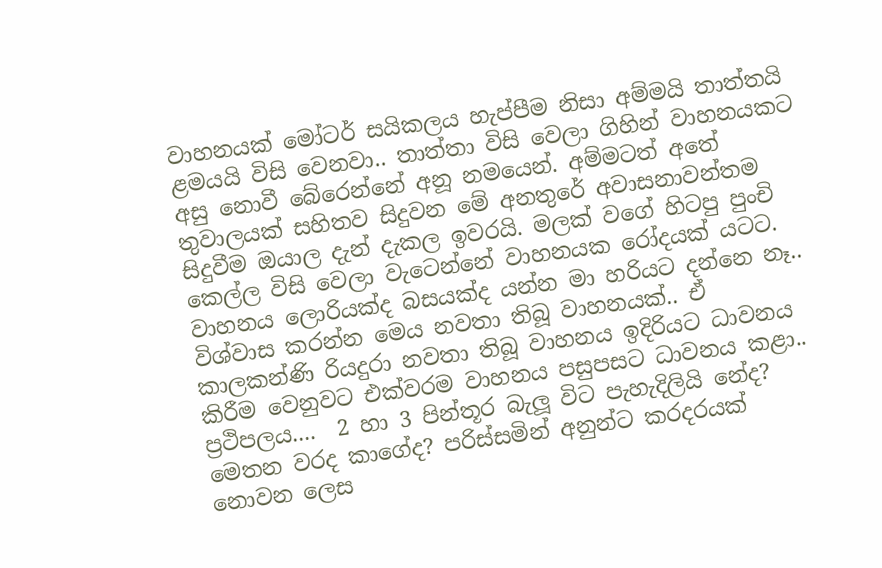වාහනයක් මෝටර් සයිකලය හැප්පීම නිසා අම්මයි තාත්තයි ළමයයි විසි වෙනවා.. තාත්තා විසි වෙලා ගිහින් වාහනයකට අසු නොවී බේරෙන්නේ අනූ නමයෙන්. අම්මටත් අතේ තුවාලයක් සහිතව සිදුවන මේ අනතුරේ අවාසනාවන්තම සිදුවීම ඔයාල දැන් දැකල ඉවරයි. මලක් වගේ හිටපු පුංචි කෙල්ල විසි වෙලා වැටෙන්නේ වාහනයක රෝදයක් යටට. වාහනය ලොරියක්ද බසයක්ද යන්න මා හරියට දන්නෙ නෑ.. විශ්වාස කරන්න මෙය නවතා තිබූ වාහනයක්.. ඒ කාලකන්ණි රියදුරා නවතා තිබූ වාහනය ඉදිරියට ධාවනය කිරීම වෙනුවට එක්වරම වාහනය පසුපසට ධාවනය කළා.. ප්‍රථිපලය....  2 හා 3 පින්තූර බැලූ විට පැහැදිලියි නේද? මෙතන වරද කාගේද? පරිස්සමින් අනුන්ට කරදරයක් නොවන ලෙස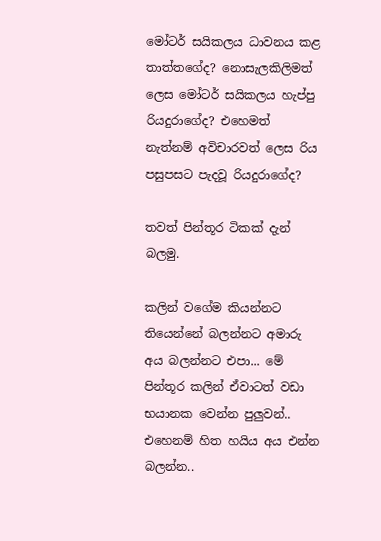මෝටර් සයිකලය ධාවනය කළ තාත්තගේද? නොසැලකිලිමත් ලෙස මෝටර් සයිකලය හැප්පු රියදුරාගේද? එහෙමත් නැත්නම් අවිචාරවත් ලෙස රිය පසුපසට පැදවූ රියදුරාගේද?

තවත් පින්තූර ටිකක් දැන් බලමු.

කලින් වගේම කියන්නට තියෙන්නේ බලන්නට අමාරු අය බලන්නට එපා... මේ පින්තූර කලින් ඒවාටත් වඩා භයානක වෙන්න පුලුවන්.. එහෙනම් හිත හයිය අය එන්න බලන්න..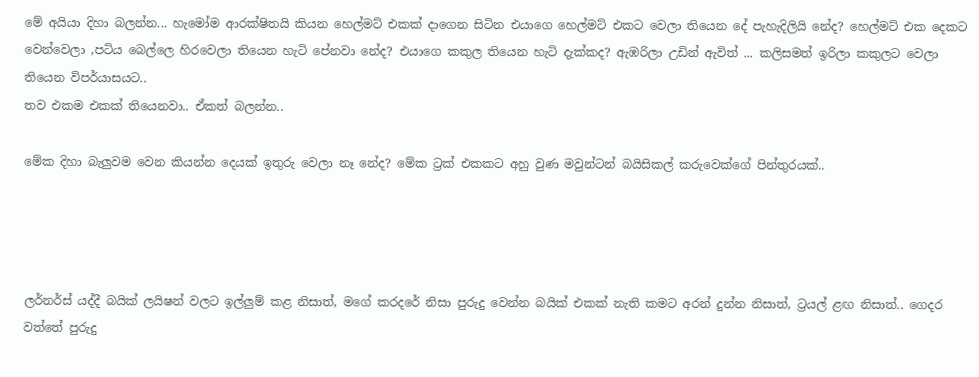මේ අයියා දිහා බලන්න... හැමෝම ආරක්ෂිතයි කියන හෙල්මට් එකක් දාගෙන සිටින එයාගෙ හෙල්මට් එකට වෙලා තියෙන දේ පැහැදිලියි නේද? හෙල්මට් එක දෙකට වෙන්වෙලා ,පටිය බෙල්ලෙ හිරවෙලා තියෙන හැටි පේනවා නේද? එයාගෙ කකුල තියෙන හැටි දැක්කද? ඇඹරිලා උඩින් ඇවිත් ... කලිසමත් ඉරිලා කකුලට වෙලා තියෙන විපර්යාසයට..
තව එකම එකක් තියෙනවා.. ඒකත් බලන්න..

මේක දිහා බැලුවම වෙන කියන්න දෙයක් ඉතුරු වෙලා නෑ නේද? මේක ට්‍රක් එකකට අහු වුණ මවුන්ටන් බයිසිකල් කරුවෙක්ගේ පින්තුරයක්..




ලර්නර්ස් යද්දී බයික් ලයිෂන් වලට ඉල්ලුම් කළ නිසාත්, මගේ කරදරේ නිසා පුරුදු වෙන්න බයික් එකක් නැති කමට අරන් දුන්න නිසාත්, ට්‍රයල් ළඟ නිසාත්.. ගෙදර වත්තේ පුරුදු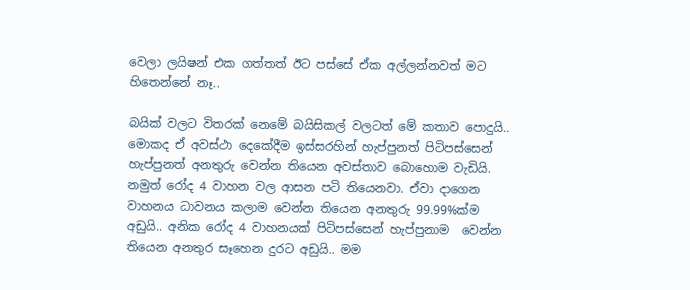වෙලා ලයිෂන් එක ගත්තත් ඊට පස්සේ ඒක අල්ලන්නවත් මට හිතෙන්නේ නෑ..

බයික් වලට විතරක් නෙමේ බයිසිකල් වලටත් මේ කතාව පොදුයි.. මොකද ඒ අවස්ථා දෙකේදීම ඉස්සරහින් හැප්පුනත් පිටිපස්සෙන් හැප්පුනත් අනතුරු වෙන්න තියෙන අවස්තාව බොහොම වැඩියි. නමුත් රෝද 4 වාහන වල ආසන පටි තියෙනවා. ඒවා දාගෙන වාහනය ධාවනය කලාම වෙන්න තියෙන අනතුරු 99.99%ක්ම අඩුයි.. අනික රෝද 4 වාහනයක් පිටිපස්සෙන් හැප්පුනාම  වෙන්න තියෙන අනතුර සෑහෙන දුරට අඩුයි.. මම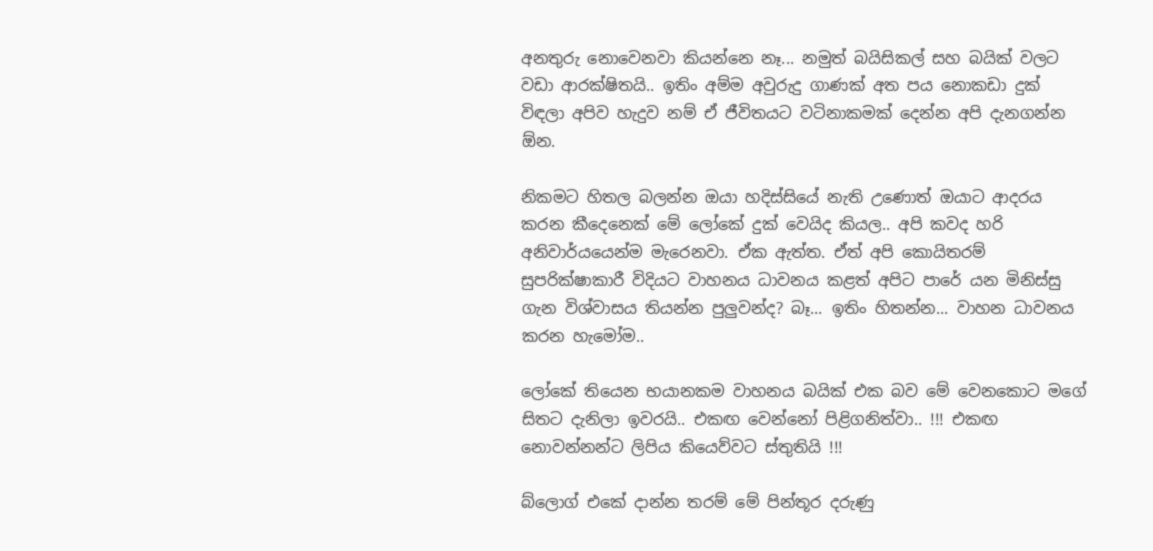අනතුරු නොවෙනවා කියන්නෙ නෑ... නමුත් බයිසිකල් සහ බයික් වලට වඩා ආරක්ෂිතයි.. ඉතිං අම්ම අවුරුදු ගාණක් අත පය නොකඩා දුක් විඳලා අපිව හැදුව නම් ඒ ජීවිතයට වටිනාකමක් දෙන්න අපි දැනගන්න ඕන.

නිකමට හිතල බලන්න ඔයා හදිස්සියේ නැති උණොත් ඔයාට ආදරය කරන කීදෙනෙක් මේ ලෝකේ දුක් වෙයිද කියල.. අපි කවද හරි අනිවාර්යයෙන්ම මැරෙනවා. ඒක ඇත්ත. ඒත් අපි කොයිතරම් සුපරික්ෂාකාරී විදියට වාහනය ධාවනය කළත් අපිට පාරේ යන මිනිස්සු ගැන විශ්වාසය තියන්න පුලුවන්ද? බෑ... ඉතිං හිතන්න... වාහන ධාවනය කරන හැමෝම..

ලෝකේ තියෙන භයානකම වාහනය බයික් එක බව මේ වෙනකොට මගේ සිතට දැනිලා ඉවරයි.. එකඟ වෙන්නෝ පිළිගනිත්වා.. !!! එකඟ නොවන්නන්ට ලිපිය කියෙව්වට ස්තුතියි !!!

බ්ලොග් එකේ දාන්න තරම් මේ පින්තූර දරුණු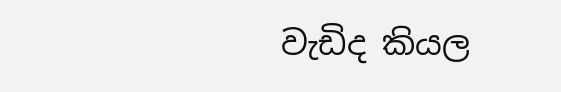වැඩිද කියල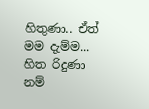හිතුණා.. ඒත් මම දැම්ම... හිත රිදුණා නම්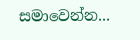සමාවෙන්න...